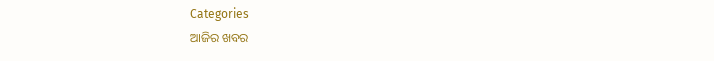Categories
ଆଜିର ଖବର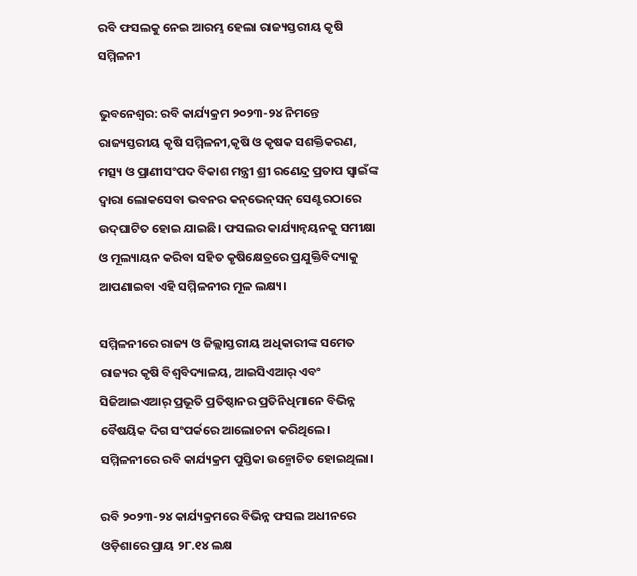ରବି ଫସଲକୁ ନେଇ ଆରମ୍ଭ ହେଲା ରାଜ୍ୟସ୍ତରୀୟ କୃଷି ସମ୍ମିଳନୀ

ଭୁବନେଶ୍ବର: ରବି କାର୍ଯ୍ୟକ୍ରମ ୨୦୨୩-୨୪ ନିମନ୍ତେ ରାଜ୍ୟସ୍ତରୀୟ କୃଷି ସମ୍ମିଳନୀ,କୃଷି ଓ କୃଷକ ସଶକ୍ତିକରଣ, ମତ୍ସ୍ୟ ଓ ପ୍ରାଣୀସଂପଦ ବିକାଶ ମନ୍ତ୍ରୀ ଶ୍ରୀ ରଣେନ୍ଦ୍ର ପ୍ରତାପ ସ୍ୱାଇଁଙ୍କ ଦ୍ୱାରା ଲୋକସେବା ଭବନର କନ୍‌ଭେନ୍‌ସନ୍‌ ସେଣ୍ଟରଠାରେ ଉଦ୍‌ଘାଟିତ ହୋଇ ଯାଇଛି। ଫସଲର କାର୍ଯ୍ୟାନ୍ୱୟନକୁ ସମୀକ୍ଷା ଓ ମୂଲ୍ୟାୟନ କରିବା ସହିତ କୃଷିକ୍ଷେତ୍ରରେ ପ୍ରଯୁକ୍ତିବିଦ୍ୟାକୁ ଆପଣାଇବା ଏହି ସମ୍ମିଳନୀର ମୂଳ ଲକ୍ଷ୍ୟ।

ସମ୍ମିଳନୀରେ ରାଜ୍ୟ ଓ ଜିଲ୍ଲାସ୍ତରୀୟ ଅଧିକାରୀଙ୍କ ସମେତ ରାଜ୍ୟର କୃଷି ବିଶ୍ୱବିଦ୍ୟାଳୟ, ଆଇସିଏଆର୍‌ ଏବଂ ସିଜିଆଇଏଆର୍‌ ପ୍ରଭୂତି ପ୍ରତିଷ୍ଠାନର ପ୍ରତିନିଧିମାନେ ବିଭିନ୍ନ ବୈଷୟିକ ଦିଗ ସଂପର୍କରେ ଆଲୋଚନା କରିଥିଲେ। ସମ୍ମିଳନୀରେ ରବି କାର୍ଯ୍ୟକ୍ରମ ପୁସ୍ତିକା ଉନ୍ମୋଚିତ ହୋଇଥିଲା।

ରବି ୨୦୨୩-୨୪ କାର୍ଯ୍ୟକ୍ରମରେ ବିଭିନ୍ନ ଫସଲ ଅଧୀନରେ ଓଡ଼ିଶାରେ ପ୍ରାୟ ୨୮.୧୪ ଲକ୍ଷ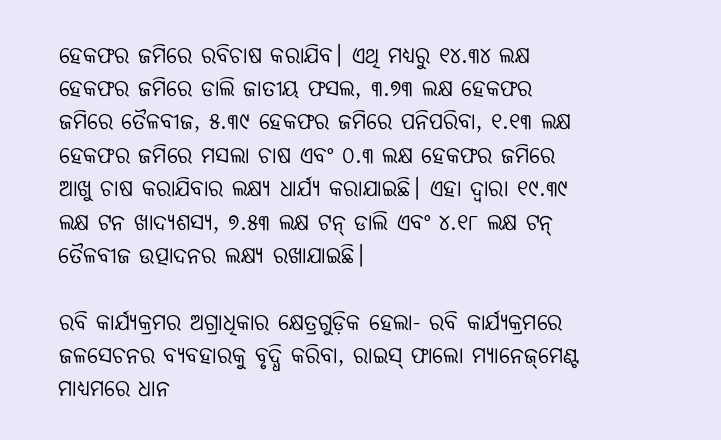ହେକଫର ଜମିରେ ରବିଚାଷ କରାଯିବ। ଏଥି ମଧ୍ୟରୁ ୧୪.୩୪ ଲକ୍ଷ ହେକଫର ଜମିରେ ଡାଲି ଜାତୀୟ ଫସଲ, ୩.୭୩ ଲକ୍ଷ ହେକଫର ଜମିରେ ତୈଳବୀଜ, ୫.୩୯ ହେକଫର ଜମିରେ ପନିପରିବା, ୧.୧୩ ଲକ୍ଷ ହେକଫର ଜମିରେ ମସଲା ଚାଷ ଏବଂ ୦.୩ ଲକ୍ଷ ହେକଫର ଜମିରେ ଆଖୁ ଚାଷ କରାଯିବାର ଲକ୍ଷ୍ୟ ଧାର୍ଯ୍ୟ କରାଯାଇଛି। ଏହା ଦ୍ୱାରା ୧୯.୩୯ ଲକ୍ଷ ଟନ ଖାଦ୍ୟଶସ୍ୟ, ୭.୫୩ ଲକ୍ଷ ଟନ୍‌ ଡାଲି ଏବଂ ୪.୧୮ ଲକ୍ଷ ଟନ୍‌ ତୈଳବୀଜ ଉତ୍ପାଦନର ଲକ୍ଷ୍ୟ ରଖାଯାଇଛି।

ରବି କାର୍ଯ୍ୟକ୍ରମର ଅଗ୍ରାଧିକାର କ୍ଷେତ୍ରଗୁଡ଼ିକ ହେଲା- ରବି କାର୍ଯ୍ୟକ୍ରମରେ ଜଳସେଚନର ବ୍ୟବହାରକୁ ବୃଦ୍ଧି କରିବା, ରାଇସ୍‌ ଫାଲୋ ମ୍ୟାନେଜ୍‌ମେଣ୍ଟ ମାଧ୍ୟମରେ ଧାନ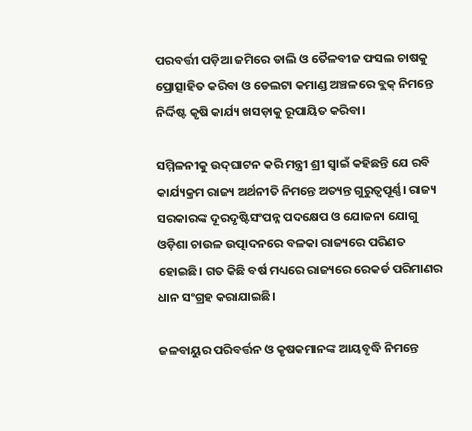ପରବର୍ତ୍ତୀ ପଡ଼ିଆ ଜମିରେ ଡାଲି ଓ ତୈଳବୀଜ ଫସଲ ଚାଷକୁ ପ୍ରୋତ୍ସାହିତ କରିବା ଓ ଡେଲଟା କମାଣ୍ଡ ଅଞ୍ଚଳରେ ବ୍ଲକ୍‌ ନିମନ୍ତେ ନିର୍ଦ୍ଦିଷ୍ଟ କୃଷି କାର୍ଯ୍ୟ ଖସଡ଼ାକୁ ରୂପାୟିତ କରିବା।

ସମ୍ମିଳନୀକୁ ଉଦ୍‌ଘାଟନ କରି ମନ୍ତ୍ରୀ ଶ୍ରୀ ସ୍ୱାଇଁ କହିଛନ୍ତି ଯେ ରବି କାର୍ଯ୍ୟକ୍ରମ ରାଜ୍ୟ ଅର୍ଥନୀତି ନିମନ୍ତେ ଅତ୍ୟନ୍ତ ଗୁରୁତ୍ୱପୂର୍ଣ୍ଣ। ରାଜ୍ୟ ସରକାରଙ୍କ ଦୂରଦୃଷ୍ଟିସଂପନ୍ନ ପଦକ୍ଷେପ ଓ ଯୋଜନା ଯୋଗୁ ଓଡ଼ିଶା ଚାଉଳ ଉତ୍ପାଦନରେ ବଳକା ରାଜ୍ୟରେ ପରିଣତ ହୋଇଛି। ଗତ କିଛି ବର୍ଷ ମଧ୍ୟରେ ରାଜ୍ୟରେ ରେକର୍ଡ ପରିମାଣର ଧାନ ସଂଗ୍ରହ କରାଯାଇଛି।

ଜଳବାୟୁର ପରିବର୍ତ୍ତନ ଓ କୃଷକମାନଙ୍କ ଆୟବୃଦ୍ଧି ନିମନ୍ତେ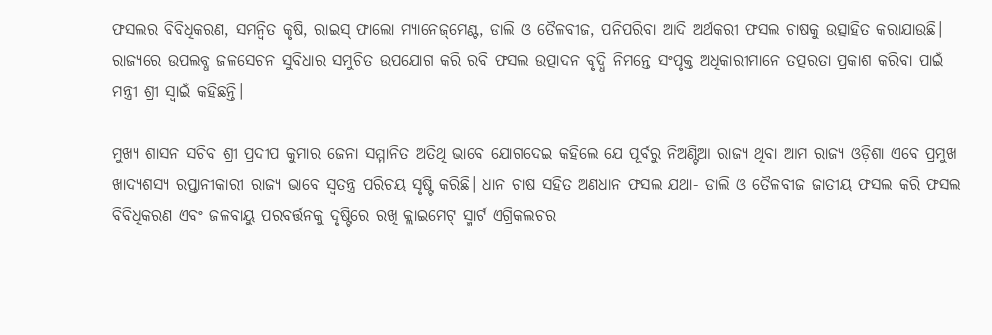ଫସଲର ବିବିଧିକରଣ, ସମନ୍ୱିତ କୃଷି, ରାଇସ୍‌ ଫାଲୋ ମ୍ୟାନେଜ୍‌ମେଣ୍ଟ, ଡାଲି ଓ ତୈଳବୀଜ, ପନିପରିବା ଆଦି ଅର୍ଥକରୀ ଫସଲ ଚାଷକୁ ଉତ୍ସାହିତ କରାଯାଉଛି। ରାଜ୍ୟରେ ଉପଲବ୍ଧ ଜଳସେଚନ ସୁବିଧାର ସମୁଚିତ ଉପଯୋଗ କରି ରବି ଫସଲ ଉତ୍ପାଦନ ବୃଦ୍ଧି ନିମନ୍ତେ ସଂପୃକ୍ତ ଅଧିକାରୀମାନେ ତତ୍ପରତା ପ୍ରକାଶ କରିବା ପାଇଁ ମନ୍ତ୍ରୀ ଶ୍ରୀ ସ୍ୱାଇଁ କହିଛନ୍ତି।

ମୁଖ୍ୟ ଶାସନ ସଚିବ ଶ୍ରୀ ପ୍ରଦୀପ କୁମାର ଜେନା ସମ୍ମାନିତ ଅତିଥି ଭାବେ ଯୋଗଦେଇ କହିଲେ ଯେ ପୂର୍ବରୁ ନିଅଣ୍ଟିଆ ରାଜ୍ୟ ଥିବା ଆମ ରାଜ୍ୟ ଓଡ଼ିଶା ଏବେ ପ୍ରମୁଖ ଖାଦ୍ୟଶସ୍ୟ ରପ୍ତାନୀକାରୀ ରାଜ୍ୟ ଭାବେ ସ୍ୱତନ୍ତ୍ର ପରିଚୟ ସୃଷ୍ଟି କରିଛି। ଧାନ ଚାଷ ସହିତ ଅଣଧାନ ଫସଲ ଯଥା- ଡାଲି ଓ ତୈଳବୀଜ ଜାତୀୟ ଫସଲ କରି ଫସଲ ବିବିଧିକରଣ ଏବଂ ଜଳବାୟୁ ପରବର୍ତ୍ତନକୁ ଦୃଷ୍ଟିରେ ରଖି କ୍ଲାଇମେଟ୍‌ ସ୍ମାର୍ଟ ଏଗ୍ରିକଲଚର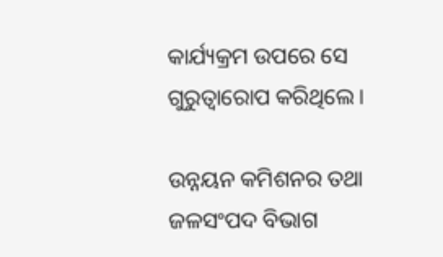କାର୍ଯ୍ୟକ୍ରମ ଉପରେ ସେ ଗୁରୁତ୍ୱାରୋପ କରିଥିଲେ।

ଉନ୍ନୟନ କମିଶନର ତଥା ଜଳସଂପଦ ବିଭାଗ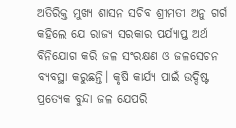ଅତିରିକ୍ତ ମୁଖ୍ୟ ଶାସନ ସଚିବ ଶ୍ରୀମତୀ ଅନୁ ଗର୍ଗ କହିଲେ ଯେ ରାଜ୍ୟ ସରକାର ପର୍ଯ୍ୟାପ୍ତ ଅର୍ଥ ବିନିଯୋଗ କରି ଜଳ ସଂରକ୍ଷଣ ଓ ଜଳସେଚନ ବ୍ୟବସ୍ଥା କରୁଛନ୍ତି। କୃଷି କାର୍ଯ୍ୟ ପାଇଁ ଉଦ୍ଦିଷ୍ଟ ପ୍ରତ୍ୟେକ ବୁନ୍ଦା ଜଳ ଯେପରି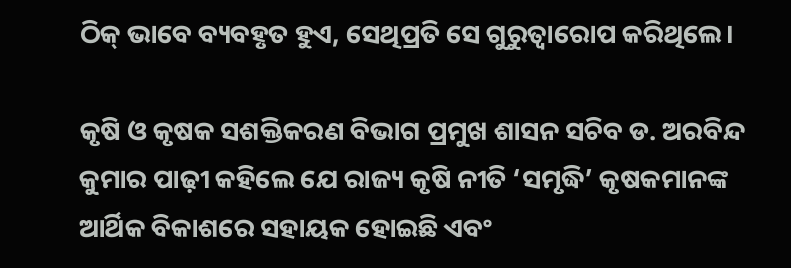ଠିକ୍‌ ଭାବେ ବ୍ୟବହୃତ ହୁଏ, ସେଥିପ୍ରତି ସେ ଗୁରୁତ୍ୱାରୋପ କରିଥିଲେ।

କୃଷି ଓ କୃଷକ ସଶକ୍ତିକରଣ ବିଭାଗ ପ୍ରମୁଖ ଶାସନ ସଚିବ ଡ. ଅରବିନ୍ଦ କୁମାର ପାଢ଼ୀ କହିଲେ ଯେ ରାଜ୍ୟ କୃଷି ନୀତି ‘ସମୃଦ୍ଧି’ କୃଷକମାନଙ୍କ ଆର୍ଥିକ ବିକାଶରେ ସହାୟକ ହୋଇଛି ଏବଂ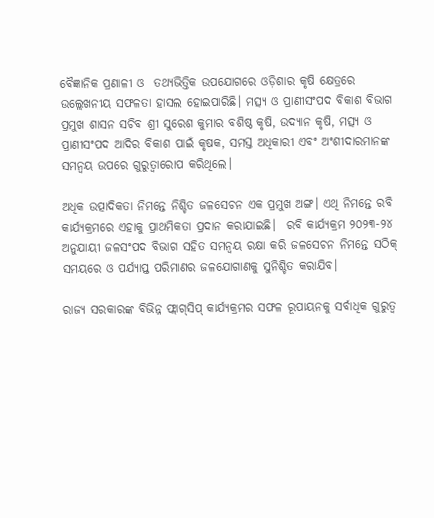ବୈଜ୍ଞାନିକ ପ୍ରଣାଳୀ ଓ  ତଥ୍ୟଭିତ୍ତିକ ଉପଯୋଗରେ ଓଡ଼ିଶାର କୃଷି କ୍ଷେତ୍ରରେ ଉଲ୍ଲେଖନୀୟ ସଫଳତା ହାସଲ ହୋଇପାରିଛି। ମତ୍ସ୍ୟ ଓ ପ୍ରାଣୀସଂପଦ ବିକାଶ ବିଭାଗ ପ୍ରମୁଖ ଶାସନ ସଚିବ ଶ୍ରୀ ସୁରେଶ କୁମାର ବଶିଷ୍ଠ କୃଷି, ଉଦ୍ୟାନ କୃଷି, ମତ୍ସ୍ୟ ଓ ପ୍ରାଣୀସଂପଦ ଆଦିର ବିକାଶ ପାଇଁ କୃଷକ, ସମସ୍ତ ଅଧିକାରୀ ଏବଂ ଅଂଶୀଦାରମାନଙ୍କ ସମନ୍ୱୟ ଉପରେ ଗୁରୁତ୍ୱାରୋପ କରିଥିଲେ।

ଅଧିକ ଉତ୍ପାଦିକତା ନିମନ୍ତେ ନିଶ୍ଚିତ ଜଳସେଚନ ଏକ ପ୍ରମୁଖ ଅଙ୍ଗ। ଏଥି ନିମନ୍ତେ ରବି କାର୍ଯ୍ୟକ୍ରମରେ ଏହାକୁ ପ୍ରାଥମିକତା ପ୍ରଦାନ କରାଯାଇଛି।  ରବି କାର୍ଯ୍ୟକ୍ରମ ୨୦୨୩-୨୪ ଅନୁଯାୟୀ ଜଳସଂପଦ ବିଭାଗ ସହିତ ସମନ୍ୱୟ ରକ୍ଷା କରି ଜଳସେଚନ ନିମନ୍ତେ ସଠିକ୍‌ ସମୟରେ ଓ ପର୍ଯ୍ୟାପ୍ତ ପରିମାଣର ଜଳଯୋଗାଣକୁ ସୁନିଶ୍ଚିତ କରାଯିବ।

ରାଜ୍ୟ ସରକାରଙ୍କ ବିଭିନ୍ନ ଫ୍ଲାଗ୍‌ସିପ୍‌ କାର୍ଯ୍ୟକ୍ରମର ସଫଳ ରୂପାୟନକୁ ସର୍ବାଧିକ ଗୁରୁତ୍ୱ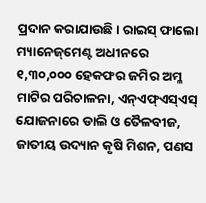ପ୍ରଦାନ କରାଯାଉଛି। ରାଇସ୍‌ ଫାଲୋ ମ୍ୟାନେଜ୍‌ମେଣ୍ଟ ଅଧୀନରେ ୧,୩୦,୦୦୦ ହେକଫର ଜମିର ଅମ୍ଳ ମାଟିର ପରିଚାଳନା, ଏନ୍‌ଏଫ୍‌ଏସ୍‌ଏସ୍‌ ଯୋଜନାରେ ଡାଲି ଓ ତୈଳବୀଜ, ଜାତୀୟ ଉଦ୍ୟାନ କୃଷି ମିଶନ, ପଣସ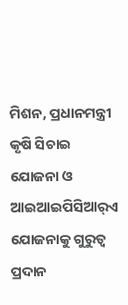ମିଶନ, ପ୍ରଧାନମନ୍ତ୍ରୀ କୃଷି ସିଚାଇ ଯୋଜନା ଓ ଆଇଆଇପିସିଆର୍‌ଏ ଯୋଜନାକୁ ଗୁରୁତ୍ୱ ପ୍ରଦାନ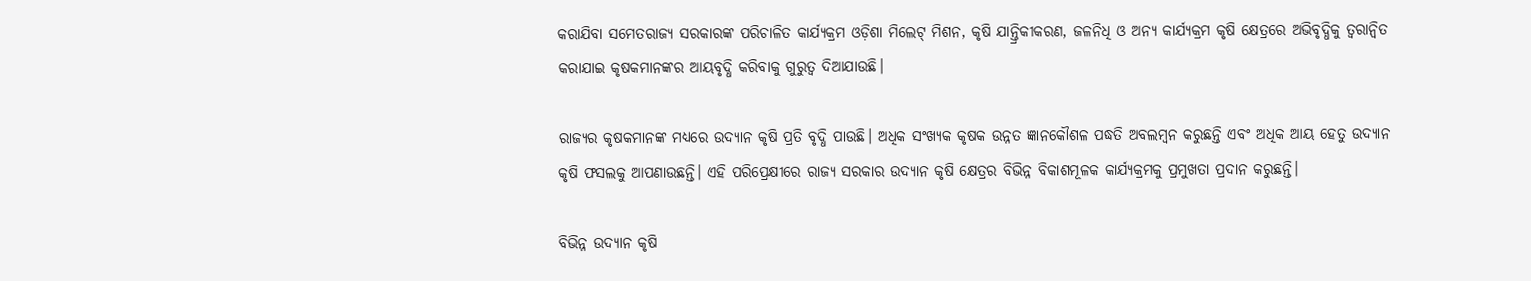କରାଯିବା ସମେତରାଜ୍ୟ ସରକାରଙ୍କ ପରିଚାଳିତ କାର୍ଯ୍ୟକ୍ରମ ଓଡ଼ିଶା ମିଲେଟ୍‌ ମିଶନ, କୃଷି ଯାନ୍ତ୍ରିକୀକରଣ, ଜଳନିଧି ଓ ଅନ୍ୟ କାର୍ଯ୍ୟକ୍ରମ କୃଷି କ୍ଷେତ୍ରରେ ଅଭିବୃଦ୍ଧିକୁ ତ୍ୱରାନ୍ୱିତ କରାଯାଇ କୃଷକମାନଙ୍କର ଆୟବୃଦ୍ଧି କରିବାକୁ ଗୁରୁତ୍ୱ ଦିଆଯାଉଛି।

ରାଜ୍ୟର କୃଷକମାନଙ୍କ ମଧ୍ୟରେ ଉଦ୍ୟାନ କୃଷି ପ୍ରତି ବୃଦ୍ଧି ପାଉଛି। ଅଧିକ ସଂଖ୍ୟକ କୃଷକ ଉନ୍ନତ ଜ୍ଞାନକୌଶଳ ପଦ୍ଧତି ଅବଲମ୍ବନ କରୁଛନ୍ତି ଏବଂ ଅଧିକ ଆୟ ହେତୁ ଉଦ୍ୟାନ କୃଷି ଫସଲକୁ ଆପଣାଉଛନ୍ତି। ଏହି ପରିପ୍ରେକ୍ଷୀରେ ରାଜ୍ୟ ସରକାର ଉଦ୍ୟାନ କୃଷି କ୍ଷେତ୍ରର ବିଭିନ୍ନ ବିକାଶମୂଳକ କାର୍ଯ୍ୟକ୍ରମକୁ ପ୍ରମୁଖତା ପ୍ରଦାନ କରୁଛନ୍ତି।

ବିଭିନ୍ନ ଉଦ୍ୟାନ କୃଷି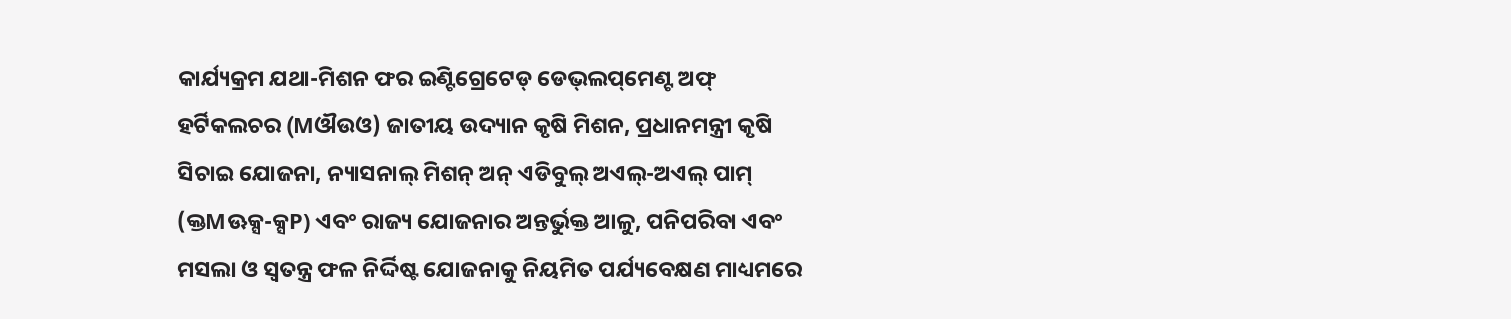କାର୍ଯ୍ୟକ୍ରମ ଯଥା-ମିଶନ ଫର ଇଣ୍ଟିଗ୍ରେଟେଡ୍‌ ଡେଭ୍‌ଲପ୍‌ମେଣ୍ଟ ଅଫ୍‌ ହର୍ଟିକଲଚର (Mଔଉଓ) ଜାତୀୟ ଉଦ୍ୟାନ କୃଷି ମିଶନ, ପ୍ରଧାନମନ୍ତ୍ରୀ କୃଷି ସିଚାଇ ଯୋଜନା, ନ୍ୟାସନାଲ୍‌ ମିଶନ୍‌ ଅନ୍‌ ଏଡିବୁଲ୍‌ ଅଏଲ୍‌-ଅଏଲ୍‌ ପାମ୍‌ (କ୍ତMଊକ୍ସ-କ୍ସP) ଏବଂ ରାଜ୍ୟ ଯୋଜନାର ଅନ୍ତର୍ଭୁକ୍ତ ଆଳୁ, ପନିପରିବା ଏବଂ ମସଲା ଓ ସ୍ୱତନ୍ତ୍ର ଫଳ ନିର୍ଦ୍ଦିଷ୍ଟ ଯୋଜନାକୁ ନିୟମିତ ପର୍ଯ୍ୟବେକ୍ଷଣ ମାଧ୍ୟମରେ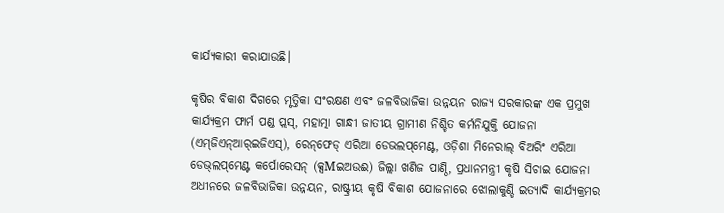କାର୍ଯ୍ୟକାରୀ କରାଯାଉଛି।

କୃଷିର ବିକାଶ ଦିଗରେ ମୃତ୍ତିକା ସଂରକ୍ଷଣ ଏବଂ ଜଳବିଭାଜିକା ଉନ୍ନୟନ ରାଜ୍ୟ ସରକାରଙ୍କ ଏକ ପ୍ରମୁଖ କାର୍ଯ୍ୟକ୍ରମ ଫାର୍ମ ପଣ୍ଡ ପ୍ଲସ୍‌, ମହାତ୍ମା ଗାନ୍ଧୀ ଜାତୀୟ ଗ୍ରାମୀଣ ନିଶ୍ଚିତ କର୍ମନିଯୁକ୍ତି ଯୋଜନା (ଏମ୍‌ଜିଏନ୍‌ଆର୍‌ଇଜିଏସ୍‌), ରେନ୍‌ଫେଡ୍‌ ଏରିଆ ଡେଭଲପ୍‌ମେଣ୍ଟ, ଓଡ଼ିଶା ମିନେରାଲ୍‌ ବିଅରିଂ ଏରିଆ ଡେଭ୍‌ଲପ୍‌ମେଣ୍ଟ କର୍ପୋରେସନ୍‌ (କ୍ସMଇଅଉଈ) ଜିଲ୍ଲା ଖଣିଜ ପାଣ୍ଠି, ପ୍ରଧାନମନ୍ତ୍ରୀ କୃଷି ସିଚାଇ ଯୋଜନା ଅଧୀନରେ ଜଳବିଭାଜିକା ଉନ୍ନୟନ, ରାଷ୍ଟ୍ରୀୟ କୃଷି ବିକାଶ ଯୋଜନାରେ ଝୋଲାକୁଣ୍ଡି ଇତ୍ୟାଦି କାର୍ଯ୍ୟକ୍ରମର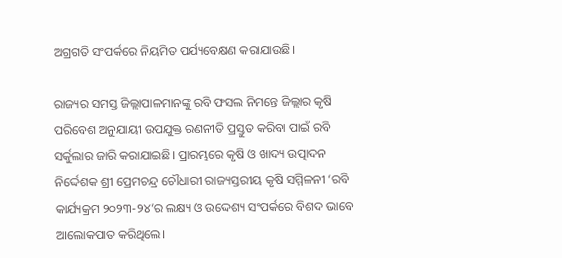ଅଗ୍ରଗତି ସଂପର୍କରେ ନିୟମିତ ପର୍ଯ୍ୟବେକ୍ଷଣ କରାଯାଉଛି।

ରାଜ୍ୟର ସମସ୍ତ ଜିଲ୍ଲାପାଳମାନଙ୍କୁ ରବି ଫସଲ ନିମନ୍ତେ ଜିଲ୍ଲାର କୃଷି ପରିବେଶ ଅନୁଯାୟୀ ଉପଯୁକ୍ତ ରଣନୀତି ପ୍ରସ୍ତୁତ କରିବା ପାଇଁ ରବି ସର୍କୁଲାର ଜାରି କରାଯାଇଛି। ପ୍ରାରମ୍ଭରେ କୃଷି ଓ ଖାଦ୍ୟ ଉତ୍ପାଦନ ନିର୍ଦ୍ଦେଶକ ଶ୍ରୀ ପ୍ରେମଚନ୍ଦ୍ର ଚୌଧାରୀ ରାଜ୍ୟସ୍ତରୀୟ କୃଷି ସମ୍ମିଳନୀ ‘ରବି କାର୍ଯ୍ୟକ୍ରମ ୨୦୨୩-୨୪’ର ଲକ୍ଷ୍ୟ ଓ ଉଦ୍ଦେଶ୍ୟ ସଂପର୍କରେ ବିଶଦ ଭାବେ ଆଲୋକପାତ କରିଥିଲେ।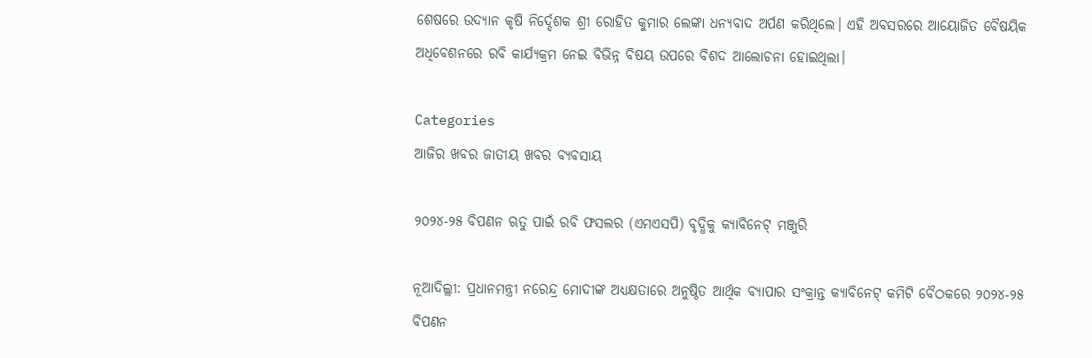ଶେଷରେ ଉଦ୍ୟାନ କୃଷି ନିର୍ଦ୍ଦେଶକ ଶ୍ରୀ ରୋହିତ କୁମାର ଲେଙ୍କା ଧନ୍ୟବାଦ ଅର୍ପଣ କରିଥିଲେ। ଏହି ଅବସରରେ ଆୟୋଜିତ ବୈଷୟିକ ଅଧିବେଶନରେ ରବି କାର୍ଯ୍ୟକ୍ରମ ନେଇ ବିଭିନ୍ନ ବିଷୟ ଉପରେ ବିଶଦ ଆଲୋଚନା ହୋଇଥିଲା।

Categories
ଆଜିର ଖବର ଜାତୀୟ ଖବର ବ୍ୟବସାୟ

୨୦୨୪-୨୫ ବିପଣନ ଋତୁ ପାଇଁ ରବି ଫସଲର (ଏମଏସପି) ବୃଦ୍ଧିକୁ କ୍ୟାବିନେଟ୍ ମଞ୍ଜୁରି

ନୂଆଦିଲ୍ଲୀ: ପ୍ରଧାନମନ୍ତ୍ରୀ ନରେନ୍ଦ୍ର ମୋଦୀଙ୍କ ଅଧ୍ୟକ୍ଷତାରେ ଅନୁଷ୍ଠିତ ଆର୍ଥିକ ବ୍ୟାପାର ସଂକ୍ରାନ୍ତ କ୍ୟାବିନେଟ୍ କମିଟି ବୈଠକରେ ୨୦୨୪-୨୫ ବିପଣନ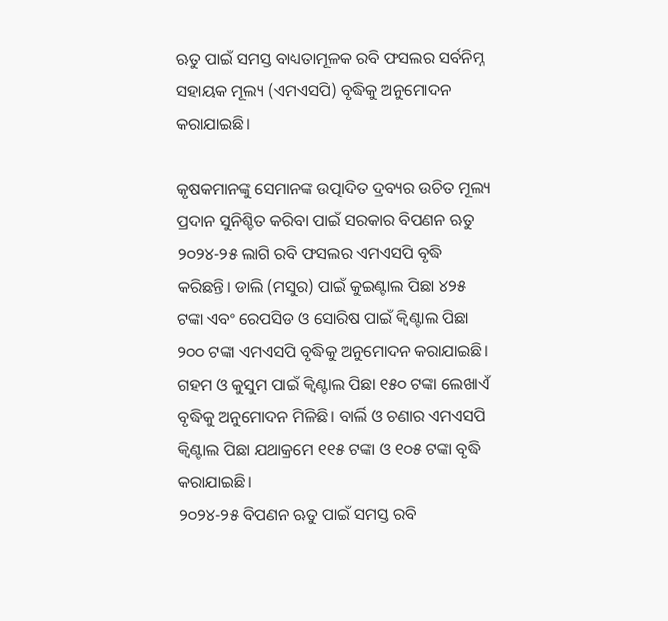ଋତୁ ପାଇଁ ସମସ୍ତ ବାଧ୍ୟତାମୂଳକ ରବି ଫସଲର ସର୍ବନିମ୍ନ ସହାୟକ ମୂଲ୍ୟ (ଏମଏସପି) ବୃଦ୍ଧିକୁ ଅନୁମୋଦନ କରାଯାଇଛି।

କୃଷକମାନଙ୍କୁ ସେମାନଙ୍କ ଉତ୍ପାଦିତ ଦ୍ରବ୍ୟର ଉଚିତ ମୂଲ୍ୟ ପ୍ରଦାନ ସୁନିଶ୍ଚିତ କରିବା ପାଇଁ ସରକାର ବିପଣନ ଋତୁ ୨୦୨୪-୨୫ ଲାଗି ରବି ଫସଲର ଏମଏସପି ବୃଦ୍ଧି କରିଛନ୍ତି। ଡାଲି (ମସୁର) ପାଇଁ କୁଇଣ୍ଟାଲ ପିଛା ୪୨୫ ଟଙ୍କା ଏବଂ ରେପସିଡ ଓ ସୋରିଷ ପାଇଁ କ୍ୱିଣ୍ଟାଲ ପିଛା ୨୦୦ ଟଙ୍କା ଏମଏସପି ବୃଦ୍ଧିକୁ ଅନୁମୋଦନ କରାଯାଇଛି। ଗହମ ଓ କୁସୁମ ପାଇଁ କ୍ୱିଣ୍ଟାଲ ପିଛା ୧୫୦ ଟଙ୍କା ଲେଖାଏଁ ବୃଦ୍ଧିକୁ ଅନୁମୋଦନ ମିଳିଛି। ବାର୍ଲି ଓ ଚଣାର ଏମଏସପି କ୍ୱିଣ୍ଟାଲ ପିଛା ଯଥାକ୍ରମେ ୧୧୫ ଟଙ୍କା ଓ ୧୦୫ ଟଙ୍କା ବୃଦ୍ଧି କରାଯାଇଛି।
୨୦୨୪-୨୫ ବିପଣନ ଋତୁ ପାଇଁ ସମସ୍ତ ରବି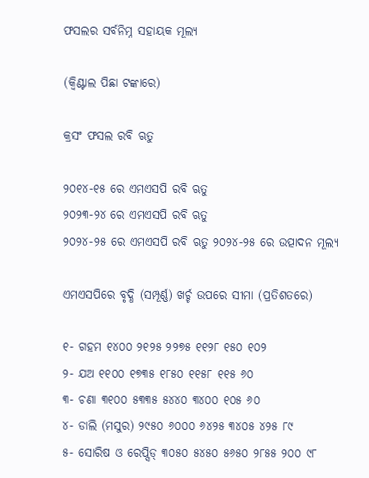ଫସଲର ସର୍ବନିମ୍ନ ସହାୟକ ମୂଲ୍ୟ

(କ୍ୱିଣ୍ଟାଲ ପିଛା ଟଙ୍କାରେ)

କ୍ରସଂ ଫସଲ ରବି ଋତୁ

୨୦୧୪-୧୫ ରେ ଏମଏସପି ରବି ଋତୁ
୨୦୨୩-୨୪ ରେ ଏମଏସପି ରବି ଋତୁ
୨୦୨୪-୨୫ ରେ ଏମଏସପି ରବି ଋତୁ ୨୦୨୪-୨୫ ରେ ଉତ୍ପାଦନ ମୂଲ୍ୟ

ଏମଏସପିରେ ବୃଦ୍ଧି (ସମ୍ପୂର୍ଣ୍ଣ) ଖର୍ଚ୍ଚ ଉପରେ ସୀମା (ପ୍ରତିଶତରେ)

୧- ଗହମ ୧୪୦୦ ୨୧୨୫ ୨୨୭୫ ୧୧୨୮ ୧୫୦ ୧୦୨
୨- ଯଅ ୧୧୦୦ ୧୭୩୫ ୧୮୫୦ ୧୧୫୮ ୧୧୫ ୬୦
୩- ଚଣା ୩୧୦୦ ୫୩୩୫ ୫୪୪୦ ୩୪୦୦ ୧୦୫ ୬୦
୪- ଡାଲି (ମସୁର) ୨୯୫୦ ୬୦୦୦ ୬୪୨୫ ୩୪୦୫ ୪୨୫ ୮୯
୫- ସୋରିଷ ଓ ରେପ୍ସିଡ୍ ୩୦୫୦ ୫୪୫୦ ୫୬୫୦ ୨୮୫୫ ୨୦୦ ୯୮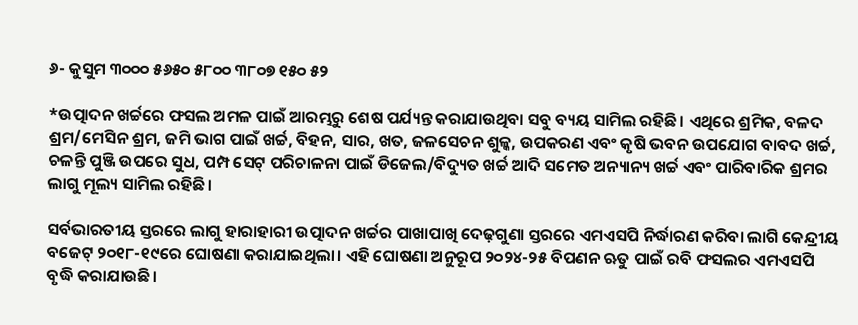୬- କୁସୁମ ୩୦୦୦ ୫୬୫୦ ୫୮୦୦ ୩୮୦୭ ୧୫୦ ୫୨

*ଉତ୍ପାଦନ ଖର୍ଚ୍ଚରେ ଫସଲ ଅମଳ ପାଇଁ ଆରମ୍ଭରୁ ଶେଷ ପର୍ଯ୍ୟନ୍ତ କରାଯାଉଥିବା ସବୁ ବ୍ୟୟ ସାମିଲ ରହିଛି। ଏଥିରେ ଶ୍ରମିକ, ବଳଦ ଶ୍ରମ/ମେସିନ ଶ୍ରମ, ଜମି ଭାଗ ପାଇଁ ଖର୍ଚ୍ଚ, ବିହନ, ସାର, ଖତ, ଜଳସେଚନ ଶୁଳ୍କ, ଉପକରଣ ଏବଂ କୃଷି ଭବନ ଉପଯୋଗ ବାବଦ ଖର୍ଚ୍ଚ, ଚଳନ୍ତି ପୁଞ୍ଜି ଉପରେ ସୁଧ, ପମ୍ପ ସେଟ୍‌ ପରିଚାଳନା ପାଇଁ ଡିଜେଲ/ବିଦ୍ୟୁତ ଖର୍ଚ୍ଚ ଆଦି ସମେତ ଅନ୍ୟାନ୍ୟ ଖର୍ଚ୍ଚ ଏବଂ ପାରିବାରିକ ଶ୍ରମର ଲାଗୁ ମୂଲ୍ୟ ସାମିଲ ରହିଛି।

ସର୍ବଭାରତୀୟ ସ୍ତରରେ ଲାଗୁ ହାରାହାରୀ ଉତ୍ପାଦନ ଖର୍ଚ୍ଚର ପାଖାପାଖି ଦେଢ଼ଗୁଣା ସ୍ତରରେ ଏମଏସପି ନିର୍ଦ୍ଧାରଣ କରିବା ଲାଗି କେନ୍ଦ୍ରୀୟ ବଜେଟ୍‌ ୨୦୧୮-୧୯ରେ ଘୋଷଣା କରାଯାଇଥିଲା। ଏହି ଘୋଷଣା ଅନୁରୂପ ୨୦୨୪-୨୫ ବିପଣନ ଋତୁ ପାଇଁ ରବି ଫସଲର ଏମଏସପି ବୃଦ୍ଧି କରାଯାଉଛି।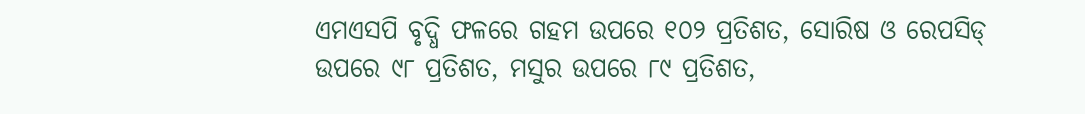ଏମଏସପି ବୃଦ୍ଧି ଫଳରେ ଗହମ ଉପରେ ୧୦୨ ପ୍ରତିଶତ, ସୋରିଷ ଓ ରେପସିଡ୍ ଉପରେ ୯୮ ପ୍ରତିଶତ, ମସୁର ଉପରେ ୮୯ ପ୍ରତିଶତ,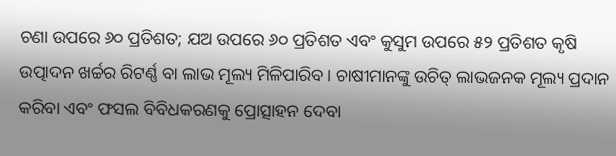ଚଣା ଉପରେ ୬୦ ପ୍ରତିଶତ; ଯଅ ଉପରେ ୬୦ ପ୍ରତିଶତ ଏବଂ କୁସୁମ ଉପରେ ୫୨ ପ୍ରତିଶତ କୃଷି ଉତ୍ପାଦନ ଖର୍ଚ୍ଚର ରିଟର୍ଣ୍ଣ ବା ଲାଭ ମୂଲ୍ୟ ମିଳିପାରିବ। ଚାଷୀମାନଙ୍କୁ ଉଚିତ୍‌ ଲାଭଜନକ ମୂଲ୍ୟ ପ୍ରଦାନ କରିବା ଏବଂ ଫସଲ ବିବିଧକରଣକୁ ପ୍ରୋତ୍ସାହନ ଦେବା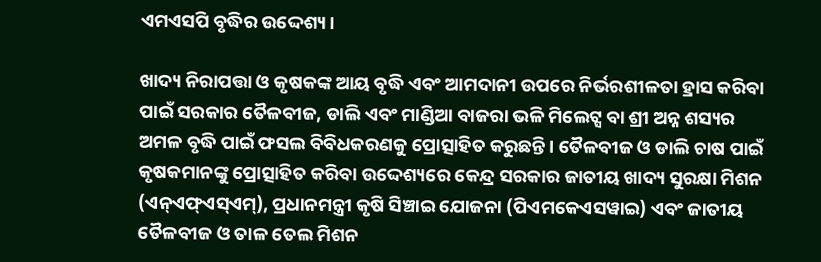ଏମଏସପି ବୃଦ୍ଧିର ଉଦ୍ଦେଶ୍ୟ।

ଖାଦ୍ୟ ନିରାପତ୍ତା ଓ କୃଷକଙ୍କ ଆୟ ବୃଦ୍ଧି ଏବଂ ଆମଦାନୀ ଉପରେ ନିର୍ଭରଶୀଳତା ହ୍ରାସ କରିବା ପାଇଁ ସରକାର ତୈଳବୀଜ, ଡାଲି ଏବଂ ମାଣ୍ଡିଆ ବାଜରା ଭଳି ମିଲେଟ୍ସ ବା ଶ୍ରୀ ଅନ୍ନ ଶସ୍ୟର ଅମଳ ବୃଦ୍ଧି ପାଇଁ ଫସଲ ବିବିଧକରଣକୁ ପ୍ରୋତ୍ସାହିତ କରୁଛନ୍ତି। ତୈଳବୀଜ ଓ ଡାଲି ଚାଷ ପାଇଁ କୃଷକମାନଙ୍କୁ ପ୍ରୋତ୍ସାହିତ କରିବା ଉଦ୍ଦେଶ୍ୟରେ କେନ୍ଦ୍ର ସରକାର ଜାତୀୟ ଖାଦ୍ୟ ସୁରକ୍ଷା ମିଶନ (ଏନ୍ଏଫ୍ଏସ୍ଏମ୍), ପ୍ରଧାନମନ୍ତ୍ରୀ କୃଷି ସିଞ୍ଚାଇ ଯୋଜନା (ପିଏମକେଏସୱାଇ) ଏବଂ ଜାତୀୟ ତୈଳବୀଜ ଓ ତାଳ ତେଲ ମିଶନ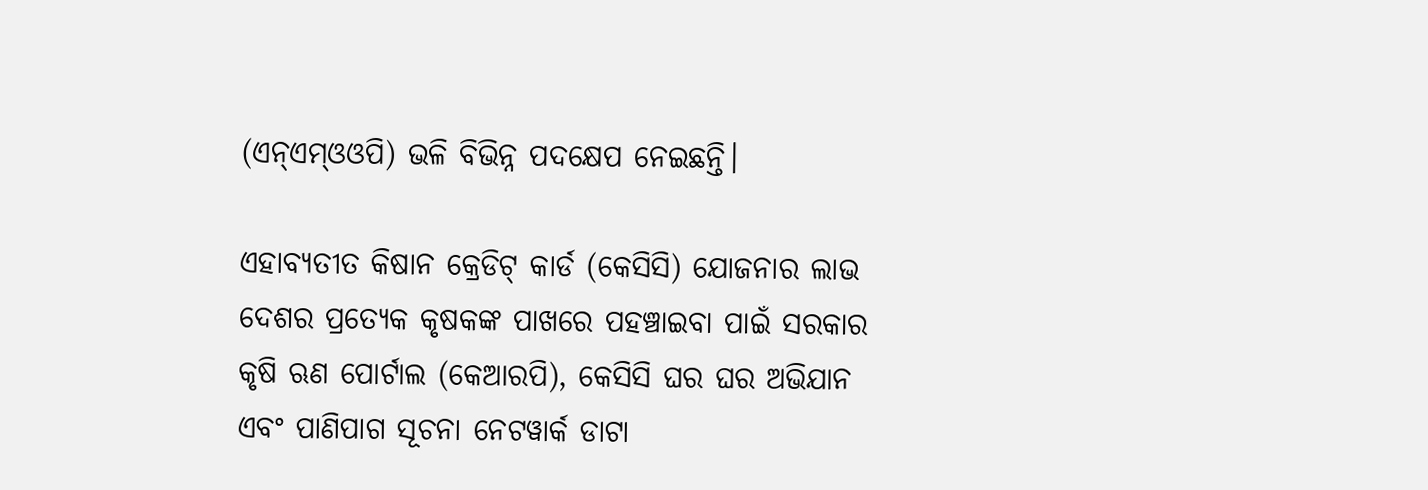(ଏନ୍ଏମ୍ଓଓପି) ଭଳି ବିଭିନ୍ନ ପଦକ୍ଷେପ ନେଇଛନ୍ତି।

ଏହାବ୍ୟତୀତ କିଷାନ କ୍ରେଡିଟ୍ କାର୍ଡ (କେସିସି) ଯୋଜନାର ଲାଭ ଦେଶର ପ୍ରତ୍ୟେକ କୃଷକଙ୍କ ପାଖରେ ପହଞ୍ଚାଇବା ପାଇଁ ସରକାର କୃଷି ଋଣ ପୋର୍ଟାଲ (କେଆରପି), କେସିସି ଘର ଘର ଅଭିଯାନ ଏବଂ ପାଣିପାଗ ସୂଚନା ନେଟୱାର୍କ ଡାଟା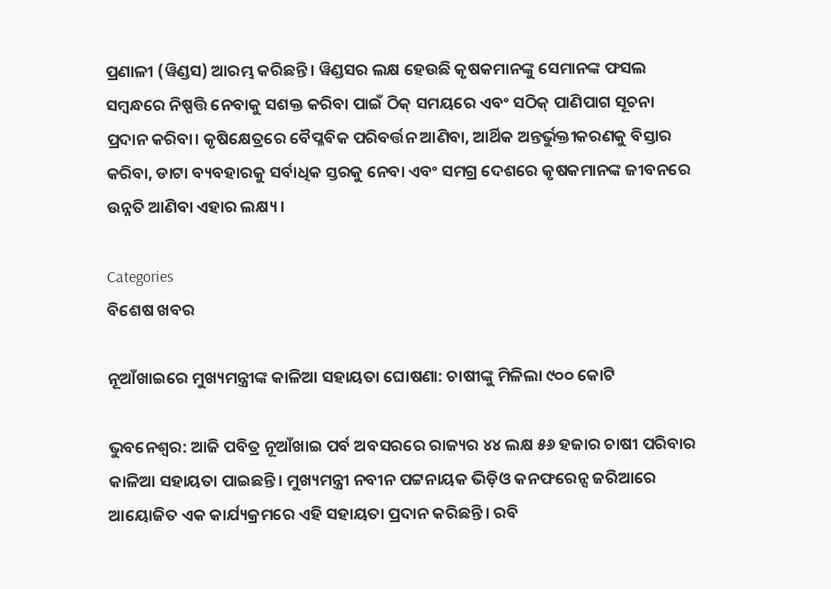ପ୍ରଣାଳୀ (ୱିଣ୍ଡସ) ଆରମ୍ଭ କରିଛନ୍ତି। ୱିଣ୍ଡସର ଲକ୍ଷ ହେଉଛି କୃଷକମାନଙ୍କୁ ସେମାନଙ୍କ ଫସଲ ସମ୍ବନ୍ଧରେ ନିଷ୍ପତ୍ତି ନେବାକୁ ସଶକ୍ତ କରିବା ପାଇଁ ଠିକ୍ ସମୟରେ ଏବଂ ସଠିକ୍ ପାଣିପାଗ ସୂଚନା ପ୍ରଦାନ କରିବା। କୃଷିକ୍ଷେତ୍ରରେ ବୈପ୍ଳବିକ ପରିବର୍ତ୍ତନ ଆଣିବା, ଆର୍ଥିକ ଅନ୍ତର୍ଭୁକ୍ତୀକରଣକୁ ବିସ୍ତାର କରିବା, ଡାଟା ବ୍ୟବହାରକୁ ସର୍ବାଧିକ ସ୍ତରକୁ ନେବା ଏବଂ ସମଗ୍ର ଦେଶରେ କୃଷକମାନଙ୍କ ଜୀବନରେ ଉନ୍ନତି ଆଣିବା ଏହାର ଲକ୍ଷ୍ୟ।

Categories
ବିଶେଷ ଖବର

ନୂଆଁଖାଇରେ ମୁଖ୍ୟମନ୍ତ୍ରୀଙ୍କ କାଳିଆ ସହାୟତା ଘୋଷଣା: ଚାଷୀଙ୍କୁ ମିଳିଲା ୯୦୦ କୋଟି

ଭୁବନେଶ୍ଵର: ଆଜି ପବିତ୍ର ନୂଆଁଖାଇ ପର୍ବ ଅବସରରେ ରାଜ୍ୟର ୪୪ ଲକ୍ଷ ୫୬ ହଜାର ଚାଷୀ ପରିବାର କାଳିଆ ସହାୟତା ପାଇଛନ୍ତି। ମୁଖ୍ୟମନ୍ତ୍ରୀ ନବୀନ ପଟ୍ଟନାୟକ ଭିଡ଼ିଓ କନଫରେନ୍ସ ଜରିଆରେ ଆୟୋଜିତ ଏକ କାର୍ଯ୍ୟକ୍ରମରେ ଏହି ସହାୟତା ପ୍ରଦାନ କରିଛନ୍ତି। ରବି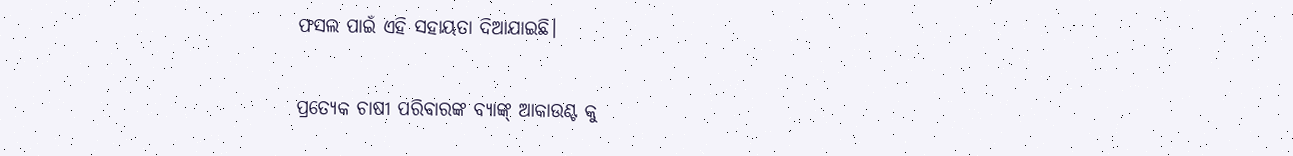ଫସଲ ପାଇଁ ଏହି ସହାୟତା ଦିଆଯାଇଛି।

ପ୍ରତ୍ୟେକ ଚାଷୀ ପରିବାରଙ୍କ ବ୍ୟାଙ୍କ୍ ଆକାଉଣ୍ଟ କୁ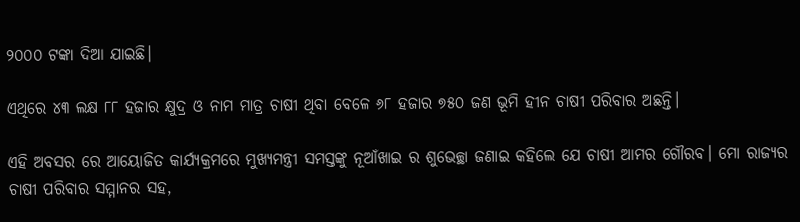୨୦୦୦ ଟଙ୍କା ଦିଆ ଯାଇଛି।

ଏଥିରେ ୪୩ ଲକ୍ଷ ୮୮ ହଜାର କ୍ଷୁଦ୍ର ଓ ନାମ ମାତ୍ର ଚାଷୀ ଥିବା ବେଳେ ୬୮ ହଜାର ୭୫୦ ଜଣ ଭୂମି ହୀନ ଚାଷୀ ପରିବାର ଅଛନ୍ତି।

ଏହି ଅବସର ରେ ଆୟୋଜିତ କାର୍ଯ୍ୟକ୍ରମରେ ମୁଖ୍ୟମନ୍ତ୍ରୀ ସମସ୍ତଙ୍କୁ ନୂଆଁଖାଇ ର ଶୁଭେଚ୍ଛା ଜଣାଇ କହିଲେ ଯେ ଚାଷୀ ଆମର ଗୌରବ। ମୋ ରାଜ୍ୟର ଚାଷୀ ପରିବାର ସମ୍ମାନର ସହ,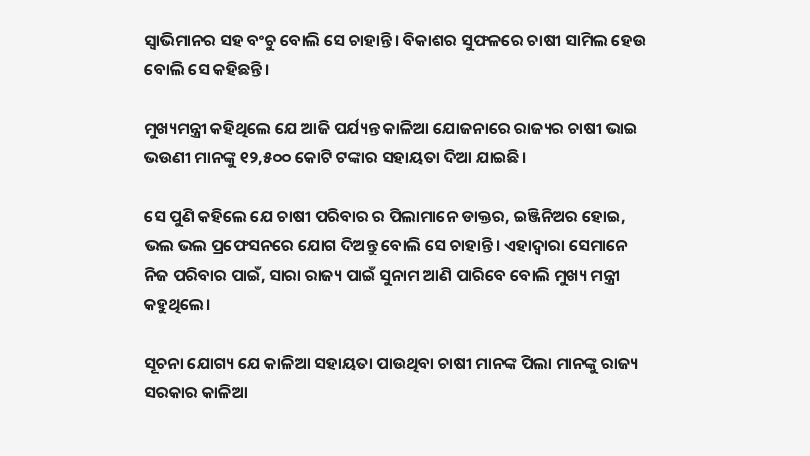ସ୍ୱାଭିମାନର ସହ ବଂଚୁ ବୋଲି ସେ ଚାହାନ୍ତି। ବିକାଶର ସୁଫଳରେ ଚାଷୀ ସାମିଲ ହେଉ ବୋଲି ସେ କହିଛନ୍ତି।

ମୁଖ୍ୟମନ୍ତ୍ରୀ କହିଥିଲେ ଯେ ଆଜି ପର୍ଯ୍ୟନ୍ତ କାଳିଆ ଯୋଜନାରେ ରାଜ୍ୟର ଚାଷୀ ଭାଇ ଭଉଣୀ ମାନଙ୍କୁ ୧୨,୫୦୦ କୋଟି ଟଙ୍କାର ସହାୟତା ଦିଆ ଯାଇଛି।

ସେ ପୁଣି କହିଲେ ଯେ ଚାଷୀ ପରିବାର ର ପିଲାମାନେ ଡାକ୍ତର, ଇଞ୍ଜିନିଅର ହୋଇ, ଭଲ ଭଲ ପ୍ରଫେସନରେ ଯୋଗ ଦିଅନ୍ତୁ ବୋଲି ସେ ଚାହାନ୍ତି। ଏହାଦ୍ବାରା ସେମାନେ ନିଜ ପରିବାର ପାଇଁ, ସାରା ରାଜ୍ୟ ପାଇଁ ସୁନାମ ଆଣି ପାରିବେ ବୋଲି ମୁଖ୍ୟ ମନ୍ତ୍ରୀ କହୁଥିଲେ।

ସୂଚନା ଯୋଗ୍ୟ ଯେ କାଳିଆ ସହାୟତା ପାଉଥିବା ଚାଷୀ ମାନଙ୍କ ପିଲା ମାନଙ୍କୁ ରାଜ୍ୟ ସରକାର କାଳିଆ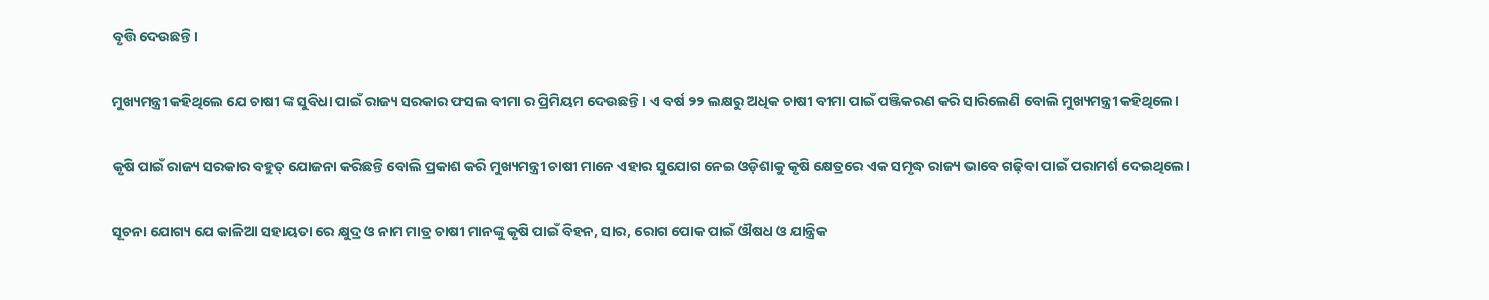ବୃତ୍ତି ଦେଉଛନ୍ତି।

ମୁଖ୍ୟମନ୍ତ୍ରୀ କହିଥିଲେ ଯେ ଚାଷୀ ଙ୍କ ସୁବିଧା ପାଇଁ ରାଜ୍ୟ ସରକାର ଫସଲ ବୀମା ର ପ୍ରିମିୟମ ଦେଉଛନ୍ତି। ଏ ବର୍ଷ ୨୨ ଲକ୍ଷରୁ ଅଧିକ ଚାଷୀ ବୀମା ପାଇଁ ପଞ୍ଜିକରଣ କରି ସାରିଲେଣି ବୋଲି ମୁଖ୍ୟମନ୍ତ୍ରୀ କହିଥିଲେ।

କୃଷି ପାଇଁ ରାଜ୍ୟ ସରକାର ବହୁତ୍ ଯୋଜନା କରିଛନ୍ତି ବୋଲି ପ୍ରକାଶ କରି ମୁଖ୍ୟମନ୍ତ୍ରୀ ଚାଷୀ ମାନେ ଏହାର ସୁଯୋଗ ନେଇ ଓଡ଼ିଶାକୁ କୃଷି କ୍ଷେତ୍ରରେ ଏକ ସମୃଦ୍ଧ ରାଜ୍ୟ ଭାବେ ଗଢ଼ିବା ପାଇଁ ପରାମର୍ଶ ଦେଇଥିଲେ।

ସୂଚନା ଯୋଗ୍ୟ ଯେ କାଳିଆ ସହାୟତା ରେ କ୍ଷୁଦ୍ର ଓ ନାମ ମାତ୍ର ଚାଷୀ ମାନଙ୍କୁ କୃଷି ପାଇଁ ବିହନ, ସାର, ରୋଗ ପୋକ ପାଇଁ ଔଷଧ ଓ ଯାନ୍ତ୍ରିକ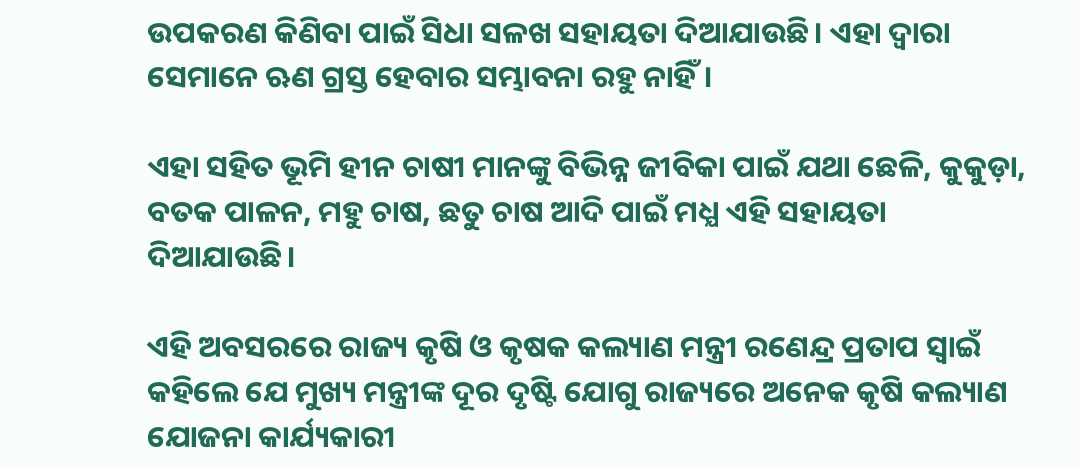ଉପକରଣ କିଣିବା ପାଇଁ ସିଧା ସଳଖ ସହାୟତା ଦିଆଯାଉଛି। ଏହା ଦ୍ବାରା ସେମାନେ ଋଣ ଗ୍ରସ୍ତ ହେବାର ସମ୍ଭାବନା ରହୁ ନାହିଁ।

ଏହା ସହିତ ଭୂମି ହୀନ ଚାଷୀ ମାନଙ୍କୁ ବିଭିନ୍ନ ଜୀବିକା ପାଇଁ ଯଥା ଛେଳି, କୁକୁଡ଼ା, ବତକ ପାଳନ, ମହୁ ଚାଷ, ଛତୁ ଚାଷ ଆଦି ପାଇଁ ମଧ୍ଯ ଏହି ସହାୟତା ଦିଆଯାଉଛି।

ଏହି ଅବସରରେ ରାଜ୍ୟ କୃଷି ଓ କୃଷକ କଲ୍ୟାଣ ମନ୍ତ୍ରୀ ରଣେନ୍ଦ୍ର ପ୍ରତାପ ସ୍ଵାଇଁ କହିଲେ ଯେ ମୁଖ୍ୟ ମନ୍ତ୍ରୀଙ୍କ ଦୂର ଦୃଷ୍ଟି ଯୋଗୁ ରାଜ୍ୟରେ ଅନେକ କୃଷି କଲ୍ୟାଣ ଯୋଜନା କାର୍ଯ୍ୟକାରୀ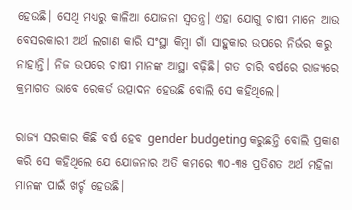ହେଉଛି। ସେଥି ମଧ୍ୟରୁ କାଳିଆ ଯୋଜନା ସ୍ବତନ୍ତ୍ର। ଏହା ଯୋଗୁ ଚାଷୀ ମାନେ ଆଉ ବେସରକାରୀ ଅର୍ଥ ଲଗାଣ କାରି ସଂସ୍ଥା କିମ୍ବା ଗାଁ ସାହୁକାର ଉପରେ ନିର୍ଭର କରୁ ନାହାନ୍ତି। ନିଜ ଉପରେ ଚାଷୀ ମାନଙ୍କ ଆସ୍ଥା ବଢ଼ିଛି। ଗତ ଚାରି ବର୍ଷରେ ରାଜ୍ୟରେ କ୍ରମାଗତ ଭାବେ ରେକର୍ଡ ଉତ୍ପାଦନ ହେଉଛି ବୋଲି ସେ କହିଥିଲେ।

ରାଜ୍ୟ ସରକାର କିଛି ବର୍ଷ ହେବ gender budgeting କରୁଛନ୍ତି ବୋଲି ପ୍ରକାଶ କରି ସେ କହିଥିଲେ ଯେ ଯୋଜନାର ଅତି କମରେ ୩୦-୩୫ ପ୍ରତିଶତ ଅର୍ଥ ମହିଳା ମାନଙ୍କ ପାଇଁ ଖର୍ଚ୍ଚ ହେଉଛି।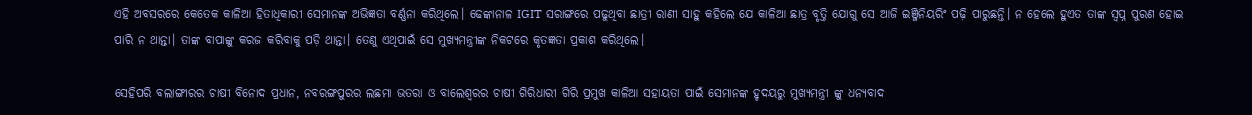ଏହି ଅବସରରେ କେତେକ କାଳିଆ ହିତାଧିକାରୀ ସେମାନଙ୍କ ଅଭିଜ୍ଞତା ବର୍ଣ୍ଣନା କରିଥିଲେ। ଢେଙ୍କାନାଳ IGIT ସରାଙ୍ଗରେ ପଢୁଥିବା ଛାତ୍ରୀ ରାଣୀ ସାହୁ କହିଲେ ଯେ କାଳିଆ ଛାତ୍ର ବୃତ୍ତି ଯୋଗୁ ସେ ଆଜି ଇଞ୍ଜିନିୟରିଂ ପଢ଼ି ପାରୁଛନ୍ତି। ନ ହେଲେ ହୁଏତ ତାଙ୍କ ସ୍ବପ୍ନ ପୁରଣ ହୋଇ ପାରି ନ ଥାନ୍ତା। ତାଙ୍କ ବାପାଙ୍କୁ କରଜ କରିବାକୁ ପଡ଼ି ଥାନ୍ତା। ତେଣୁ ଏଥିପାଇଁ ସେ ମୁଖ୍ୟମନ୍ତ୍ରୀଙ୍କ ନିକଟରେ କୃତଜ୍ଞତା ପ୍ରକାଶ କରିଥିଲେ।

ସେହିପରି ବଲାଙ୍ଗୀରର ଚାଷୀ ବିନୋଦ ପ୍ରଧାନ, ନବରଙ୍ଗପୁରର ଲଛମା ଭତରା ଓ ବାଲେଶ୍ଵରର ଚାଷୀ ଗିରିଧାରୀ ଗିରି ପ୍ରମୁଖ କାଳିଆ ସହାୟତା ପାଇଁ ସେମାନଙ୍କ ହୃଦୟରୁ ମୁଖ୍ୟମନ୍ତ୍ରୀ ଙ୍କୁ ଧନ୍ୟବାଦ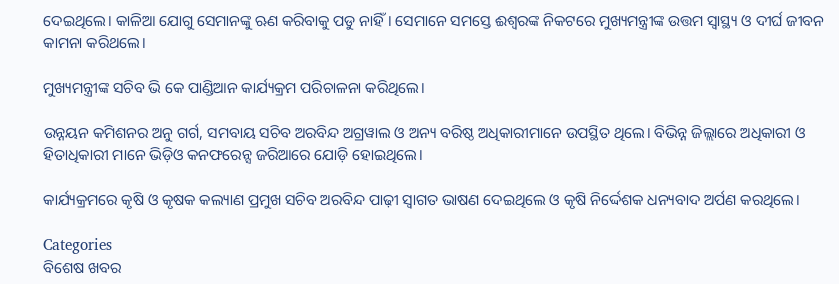ଦେଇଥିଲେ। କାଳିଆ ଯୋଗୁ ସେମାନଙ୍କୁ ଋଣ କରିବାକୁ ପଡୁ ନାହିଁ। ସେମାନେ ସମସ୍ତେ ଈଶ୍ବରଙ୍କ ନିକଟରେ ମୁଖ୍ୟମନ୍ତ୍ରୀଙ୍କ ଉତ୍ତମ ସ୍ବାସ୍ଥ୍ୟ ଓ ଦୀର୍ଘ ଜୀବନ କାମନା କରିଥଲେ।

ମୁଖ୍ୟମନ୍ତ୍ରୀଙ୍କ ସଚିବ ଭି କେ ପାଣ୍ଡିଆନ କାର୍ଯ୍ୟକ୍ରମ ପରିଚାଳନା କରିଥିଲେ।

ଉନ୍ନୟନ କମିଶନର ଅନୁ ଗର୍ଗ, ସମବାୟ ସଚିବ ଅରବିନ୍ଦ ଅଗ୍ରୱାଲ ଓ ଅନ୍ୟ ବରିଷ୍ଠ ଅଧିକାରୀମାନେ ଉପସ୍ଥିତ ଥିଲେ। ବିଭିନ୍ନ ଜିଲ୍ଲାରେ ଅଧିକାରୀ ଓ ହିତାଧିକାରୀ ମାନେ ଭିଡ଼ିଓ କନଫରେନ୍ସ ଜରିଆରେ ଯୋଡ଼ି ହୋଇଥିଲେ।

କାର୍ଯ୍ୟକ୍ରମରେ କୃଷି ଓ କୃଷକ କଲ୍ୟାଣ ପ୍ରମୁଖ ସଚିବ ଅରବିନ୍ଦ ପାଢ଼ୀ ସ୍ଵାଗତ ଭାଷଣ ଦେଇଥିଲେ ଓ କୃଷି ନିର୍ଦ୍ଦେଶକ ଧନ୍ୟବାଦ ଅର୍ପଣ କରଥିଲେ।

Categories
ବିଶେଷ ଖବର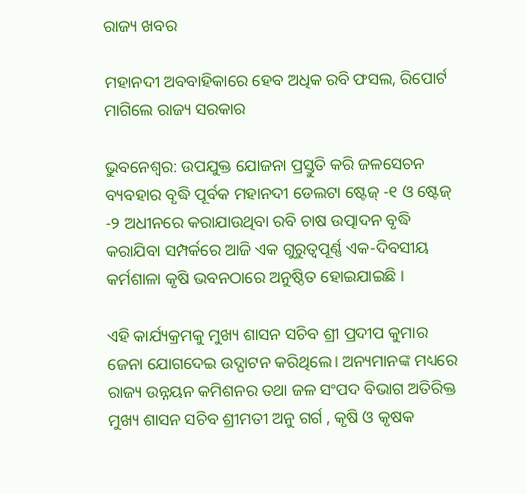ରାଜ୍ୟ ଖବର

ମହାନଦୀ ଅବବାହିକାରେ ହେବ ଅଧିକ ରବି ଫସଲ, ରିପୋର୍ଟ ମାଗିଲେ ରାଜ୍ୟ ସରକାର

ଭୁବନେଶ୍ୱର: ଉପଯୁକ୍ତ ଯୋଜନା ପ୍ରସ୍ତୁତି କରି ଜଳସେଚନ ବ୍ୟବହାର ବୃଦ୍ଧି ପୂର୍ବକ ମହାନଦୀ ଡେଲଟା ଷ୍ଟେଜ୍ -୧ ଓ ଷ୍ଟେଜ୍ -୨ ଅଧୀନରେ କରାଯାଉଥିବା ରବି ଚାଷ ଉତ୍ପାଦନ ବୃଦ୍ଧି କରାଯିବା ସମ୍ପର୍କରେ ଆଜି ଏକ ଗୁରୁତ୍ୱପୂର୍ଣ୍ଣ ଏକ-ଦିବସୀୟ କର୍ମଶାଳା କୃଷି ଭବନଠାରେ ଅନୁଷ୍ଠିତ ହୋଇଯାଇଛି ।

ଏହି କାର୍ଯ୍ୟକ୍ରମକୁ ମୁଖ୍ୟ ଶାସନ ସଚିବ ଶ୍ରୀ ପ୍ରଦୀପ କୁମାର ଜେନା ଯୋଗଦେଇ ଉଦ୍ଘାଟନ କରିଥିଲେ। ଅନ୍ୟମାନଙ୍କ ମଧ୍ୟରେ ରାଜ୍ୟ ଉନ୍ନୟନ କମିଶନର ତଥା ଜଳ ସଂପଦ ବିଭାଗ ଅତିରିକ୍ତ ମୁଖ୍ୟ ଶାସନ ସଚିବ ଶ୍ରୀମତୀ ଅନୁ ଗର୍ଗ , କୃଷି ଓ କୃଷକ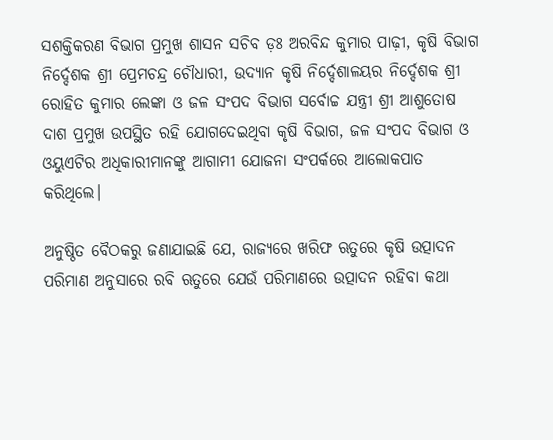ସଶକ୍ତିକରଣ ବିଭାଗ ପ୍ରମୁଖ ଶାସନ ସଚିବ ଡ଼ଃ ଅରବିନ୍ଦ କୁମାର ପାଢ଼ୀ, କୃଷି ବିଭାଗ ନିର୍ଦ୍ଦେଶକ ଶ୍ରୀ ପ୍ରେମଚନ୍ଦ୍ର ଚୌଧାରୀ, ଉଦ୍ୟାନ କୃଷି ନିର୍ଦ୍ଦେଶାଳୟର ନିର୍ଦ୍ଦେଶକ ଶ୍ରୀ ରୋହିତ କୁମାର ଲେଙ୍କା ଓ ଜଳ ସଂପଦ ବିଭାଗ ସର୍ବୋଚ୍ଚ ଯନ୍ତ୍ରୀ ଶ୍ରୀ ଆଶୁତୋଷ ଦାଶ ପ୍ରମୁଖ ଉପସ୍ଥିତ ରହି ଯୋଗଦେଇଥିବା କୃଷି ବିଭାଗ, ଜଳ ସଂପଦ ବିଭାଗ ଓ ଓୟୁଏଟିର ଅଧିକାରୀମାନଙ୍କୁ ଆଗାମୀ ଯୋଜନା ସଂପର୍କରେ ଆଲୋକପାତ କରିଥିଲେ।

ଅନୁଷ୍ଠିତ ବୈଠକରୁ ଜଣାଯାଇଛି ଯେ, ରାଜ୍ୟରେ ଖରିଫ ଋତୁରେ କୃଷି ଉତ୍ପାଦନ ପରିମାଣ ଅନୁସାରେ ରବି ଋତୁରେ ଯେଉଁ ପରିମାଣରେ ଉତ୍ପାଦନ ରହିବା କଥା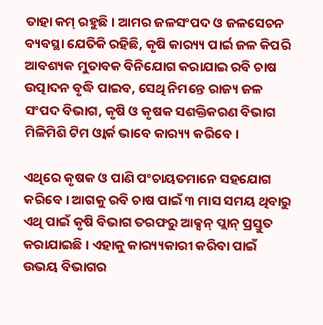ତାହା କମ୍ ରହୁଛି। ଆମର ଜଳସଂପଦ ଓ ଜଳସେଚନ ବ୍ୟବସ୍ଥା ଯେତିକି ରହିଛି, କୃଷି କାର‌୍ୟ୍ୟ ପାର୍ଇ ଜଳ କିପରି ଆବଶ୍ୟକ ମୁତାବକ ବିନିଯୋଗ କରାଯାଇ ରବି ଚାଷ ଉତ୍ପାଦନ ବୃଦ୍ଧି ପାଇବ, ସେଥି ନିମନ୍ତେ ରାଜ୍ୟ ଜଳ ସଂପଦ ବିଭାଗ, କୃଷି ଓ କୃଷକ ସଶକ୍ତିକରଣ ବିଭାଗ ମିଳିମିଶି ଟିମ ଓ୍ୱାର୍କ ଭାବେ କାର‌୍ୟ୍ୟ କରିବେ।

ଏଥିରେ କୃଷକ ଓ ପାଣି ପଂଚାୟତମାନେ ସହଯୋଗ କରିବେ। ଆଗକୁ ରବି ଚାଷ ପାଇଁ ୩ ମାସ ସମୟ ଥିବାରୁ ଏଥି ପାଇଁ କୃଷି ବିଭାଗ ତରଫରୁ ଆକ୍ସନ୍ ପ୍ଲାନ୍ ପ୍ରସ୍ତୁତ କରାଯାଇଛି। ଏହାକୁ କାର‌୍ୟ୍ୟକାରୀ କରିବା ପାଇଁ ଉଭୟ ବିଭାଗର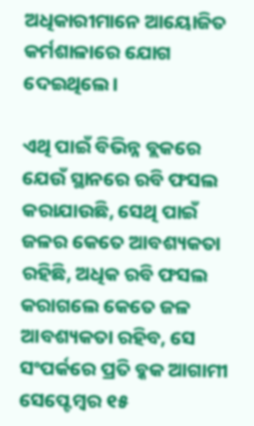ଅଧିକାରୀମାନେ ଆୟୋଜିତ କର୍ମଶାଳାରେ ଯୋଗ ଦେଇଥିଲେ।

ଏଥି ପାଇଁ ବିଭିନ୍ନ ବ୍ଲକରେ ଯେଉଁ ସ୍ଥାନରେ ରବି ଫସଲ କରାଯାଉଛି, ସେଥି ପାଇଁ ଜଳର କେତେ ଆବଶ୍ୟକତା ରହିଛି, ଅଧିକ ରବି ଫସଲ କରାଗଲେ କେତେ ଜଳ ଆବଶ୍ୟକତା ରହିବ, ସେ ସଂପର୍କରେ ପ୍ରତି ବ୍କକ ଆଗାମୀ ସେପ୍ଟେମ୍ବର ୧୫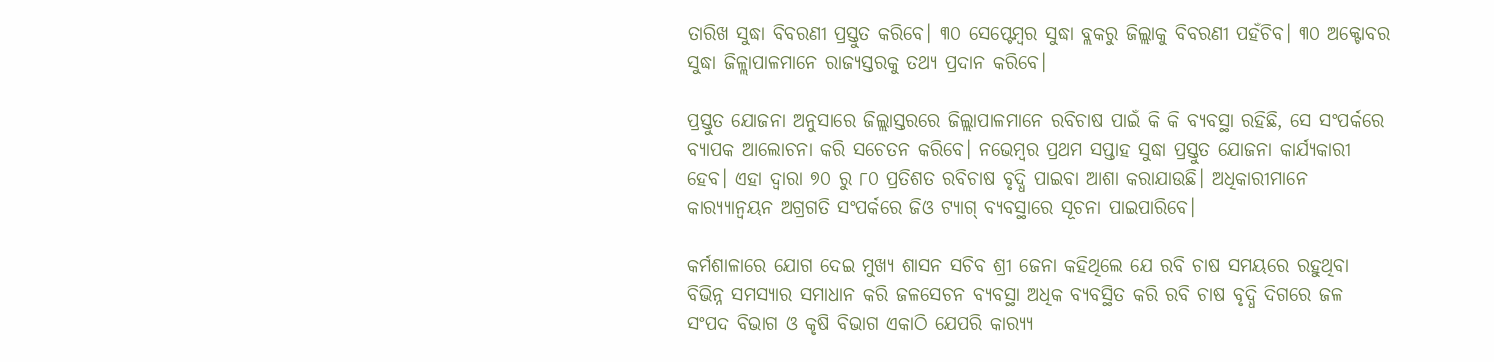ତାରିଖ ସୁଦ୍ଧା ବିବରଣୀ ପ୍ରସ୍ତୁତ କରିବେ। ୩୦ ସେପ୍ଟେମ୍ବର ସୁଦ୍ଧା ବ୍ଲକରୁ ଜିଲ୍ଲାକୁ ବିବରଣୀ ପହଁଚିବ। ୩୦ ଅକ୍ଟୋବର ସୁଦ୍ଧା ଜିଳ୍ଲାପାଳମାନେ ରାଜ୍ୟସ୍ତରକୁ ତଥ୍ୟ ପ୍ରଦାନ କରିବେ।

ପ୍ରସ୍ତୁତ ଯୋଜନା ଅନୁସାରେ ଜିଲ୍ଲାସ୍ତରରେ ଜିଲ୍ଲାପାଳମାନେ ରବିଚାଷ ପାଇଁ କି କି ବ୍ୟବସ୍ଥା ରହିଛି, ସେ ସଂପର୍କରେ ବ୍ୟାପକ ଆଲୋଚନା କରି ସଚେତନ କରିବେ। ନଭେମ୍ବର ପ୍ରଥମ ସପ୍ତାହ ସୁଦ୍ଧା ପ୍ରସ୍ତୁତ ଯୋଜନା କାର୍ଯ୍ୟକାରୀ ହେବ। ଏହା ଦ୍ୱାରା ୭୦ ରୁ ୮୦ ପ୍ରତିଶତ ରବିଚାଷ ବୃଦ୍ଧି ପାଇବା ଆଶା କରାଯାଉଛି। ଅଧିକାରୀମାନେ କାର‌୍ୟ୍ୟାନ୍ୱୟନ ଅଗ୍ରଗତି ସଂପର୍କରେ ଜିଓ ଟ୍ୟାଗ୍ ବ୍ୟବସ୍ଥାରେ ସୂଚନା ପାଇପାରିବେ।

କର୍ମଶାଳାରେ ଯୋଗ ଦେଇ ମୁଖ୍ୟ ଶାସନ ସଚିବ ଶ୍ରୀ ଜେନା କହିଥିଲେ ଯେ ରବି ଚାଷ ସମୟରେ ରହୁଥିବା ବିଭିନ୍ନ ସମସ୍ୟାର ସମାଧାନ କରି ଜଳସେଚନ ବ୍ୟବସ୍ଥା ଅଧିକ ବ୍ୟବସ୍ଥିତ କରି ରବି ଚାଷ ବୃଦ୍ଧି ଦିଗରେ ଜଳ ସଂପଦ ବିଭାଗ ଓ କୃଷି ବିଭାଗ ଏକାଠି ଯେପରି କାର‌୍ୟ୍ୟ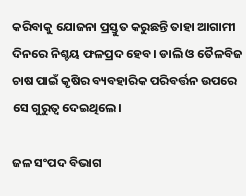କରିବାକୁ ଯୋଜନା ପ୍ରସ୍ତୁତ କରୁଛନ୍ତି ତାହା ଆଗାମୀ ଦିନରେ ନିଶ୍ଚୟ ଫଳପ୍ରଦ ହେବ। ଡାଲି ଓ ତୈଳବିଜ ଚାଷ ପାଇଁ କୃଷିର ବ୍ୟବହାରିକ ପରିବର୍ତ୍ତନ ଉପରେ ସେ ଗୁରୁତ୍ୱ ଦେଇଥିଲେ।

ଜଳ ସଂପଦ ବିଭାଗ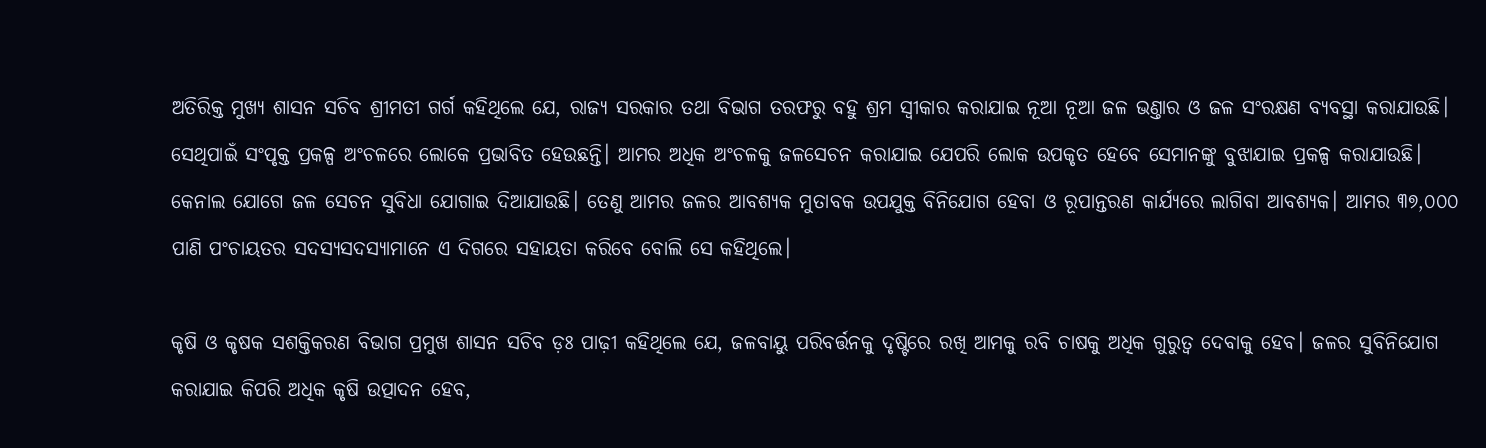ଅତିରିକ୍ତ ମୁଖ୍ୟ ଶାସନ ସଚିବ ଶ୍ରୀମତୀ ଗର୍ଗ କହିଥିଲେ ଯେ, ରାଜ୍ୟ ସରକାର ତଥା ବିଭାଗ ତରଫରୁ ବହୁ ଶ୍ରମ ସ୍ୱୀକାର କରାଯାଇ ନୂଆ ନୂଆ ଜଳ ଭଣ୍ତାର ଓ ଜଳ ସଂରକ୍ଷଣ ବ୍ୟବସ୍ଥା କରାଯାଉଛି। ସେଥିପାଇଁ ସଂପୃକ୍ତ ପ୍ରକଳ୍ପ ଅଂଚଳରେ ଲୋକେ ପ୍ରଭାବିତ ହେଉଛନ୍ତି। ଆମର ଅଧିକ ଅଂଚଳକୁ ଜଳସେଚନ କରାଯାଇ ଯେପରି ଲୋକ ଉପକୃତ ହେବେ ସେମାନଙ୍କୁ ବୁଝାଯାଇ ପ୍ରକଳ୍ପ କରାଯାଉଛି। କେନାଲ ଯୋଗେ ଜଳ ସେଚନ ସୁବିଧା ଯୋଗାଇ ଦିଆଯାଉଛି। ତେଣୁ ଆମର ଜଳର ଆବଶ୍ୟକ ମୁତାବକ ଉପଯୁକ୍ତ ବିନିଯୋଗ ହେବା ଓ ରୂପାନ୍ତରଣ କାର୍ଯ୍ୟରେ ଲାଗିବା ଆବଶ୍ୟକ। ଆମର ୩୭,୦୦୦ ପାଣି ପଂଚାୟତର ସଦସ୍ୟସଦସ୍ୟାମାନେ ଏ ଦିଗରେ ସହାୟତା କରିବେ ବୋଲି ସେ କହିଥିଲେ।

କୃଷି ଓ କୃଷକ ସଶକ୍ତିକରଣ ବିଭାଗ ପ୍ରମୁଖ ଶାସନ ସଚିବ ଡ଼ଃ ପାଢ଼ୀ କହିଥିଲେ ଯେ, ଜଳବାୟୁ ପରିବର୍ତ୍ତନକୁ ଦୃଷ୍ଟିରେ ରଖି ଆମକୁ ରବି ଚାଷକୁ ଅଧିକ ଗୁରୁତ୍ୱ ଦେବାକୁ ହେବ। ଜଳର ସୁବିନିଯୋଗ କରାଯାଇ କିପରି ଅଧିକ କୃଷି ଉତ୍ପାଦନ ହେବ,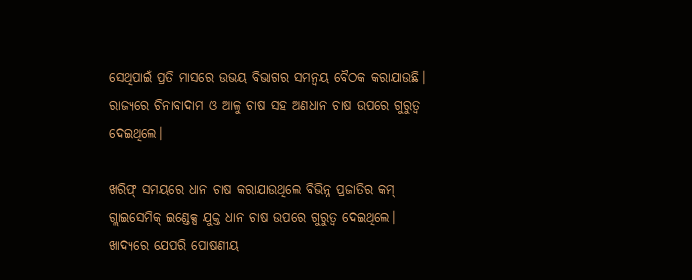ସେଥିପାଇଁ ପ୍ରତି ମାସରେ ଉଭୟ ବିଭାଗର ସମନ୍ୱୟ ବୈଠକ କରାଯାଉଛି। ରାଜ୍ୟରେ ଚିନାବାଦାମ ଓ ଆଳୁ ଚାଷ ସହ ଅଣଧାନ ଚାଷ ଉପରେ ଗୁରୁତ୍ୱ ଦେଇଥିଲେ।

ଖରିଫ୍ ସମୟରେ ଧାନ ଚାଷ କରାଯାଉଥିଲେ ବିଭିନ୍ନ ପ୍ରଜାତିର କମ୍ ଗ୍ଲାଇସେମିକ୍ ଇଣ୍ଡେକ୍ସ ଯୁକ୍ତ ଧାନ ଚାଷ ଉପରେ ଗୁରୁତ୍ୱ ଦେଇଥିଲେ। ଖାଦ୍ୟରେ ଯେପରି ପୋଷଣୀୟ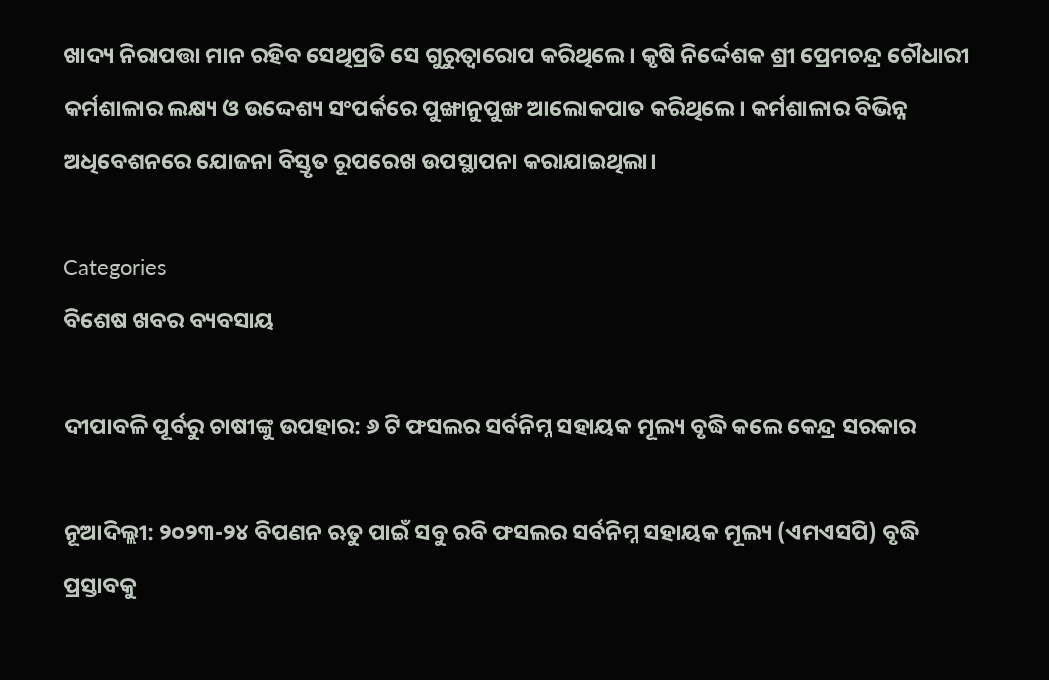ଖାଦ୍ୟ ନିରାପତ୍ତା ମାନ ରହିବ ସେଥିପ୍ରତି ସେ ଗୁରୁତ୍ୱାରୋପ କରିଥିଲେ। କୃଷି ନିର୍ଦ୍ଦେଶକ ଶ୍ରୀ ପ୍ରେମଚନ୍ଦ୍ର ଚୌଧାରୀ କର୍ମଶାଳାର ଲକ୍ଷ୍ୟ ଓ ଉଦ୍ଦେଶ୍ୟ ସଂପର୍କରେ ପୁଙ୍ଖାନୁପୁଙ୍ଖ ଆଲୋକପାତ କରିଥିଲେ। କର୍ମଶାଳାର ବିଭିନ୍ନ ଅଧିବେଶନରେ ଯୋଜନା ବିସ୍ତୃତ ରୂପରେଖ ଉପସ୍ଥାପନା କରାଯାଇଥିଲା।

Categories
ବିଶେଷ ଖବର ବ୍ୟବସାୟ

ଦୀପାବଳି ପୂର୍ବରୁ ଚାଷୀଙ୍କୁ ଉପହାର: ୬ ଟି ଫସଲର ସର୍ବନିମ୍ନ ସହାୟକ ମୂଲ୍ୟ ବୃଦ୍ଧି କଲେ କେନ୍ଦ୍ର ସରକାର

ନୂଆଦିଲ୍ଲୀ: ୨୦୨୩-୨୪ ବିପଣନ ଋତୁ ପାଇଁ ସବୁ ରବି ଫସଲର ସର୍ବନିମ୍ନ ସହାୟକ ମୂଲ୍ୟ (ଏମଏସପି) ବୃଦ୍ଧି ପ୍ରସ୍ତାବକୁ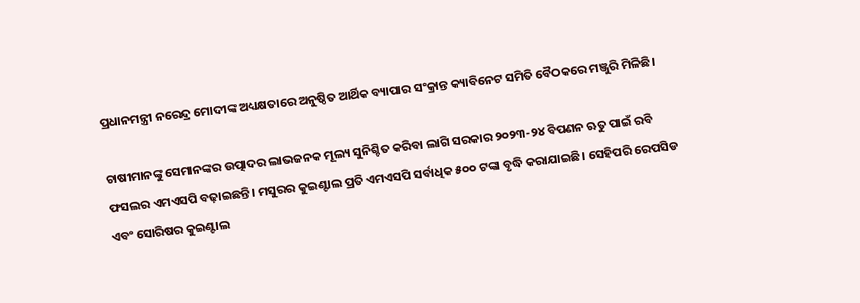ପ୍ରଧାନମନ୍ତ୍ରୀ ନରେନ୍ଦ୍ର ମୋଦୀଙ୍କ ଅଧ୍ୟକ୍ଷତାରେ ଅନୁଷ୍ଠିତ ଆର୍ଥିକ ବ୍ୟାପାର ସଂକ୍ରାନ୍ତ କ୍ୟାବିନେଟ ସମିତି ବୈଠକରେ ମଞ୍ଜୁରି ମିଳିଛି।

ଚାଷୀମାନଙ୍କୁ ସେମାନଙ୍କର ଉତ୍ପାଦର ଲାଭଜନକ ମୂଲ୍ୟ ସୁନିଶ୍ଚିତ କରିବା ଲାଗି ସରକାର ୨୦୨୩-୨୪ ବିପଣନ ଋତୁ ପାଇଁ ରବି ଫସଲର ଏମଏସପି ବଢ଼ାଇଛନ୍ତି। ମସୁରର କୁଇଣ୍ଟାଲ ପ୍ରତି ଏମଏସପି ସର୍ବାଧିକ ୫୦୦ ଟଙ୍କା ବୃଦ୍ଧି କରାଯାଇଛି। ସେହିପରି ରେପସିଡ ଏବଂ ସୋରିଷର କୁଇଣ୍ଟାଲ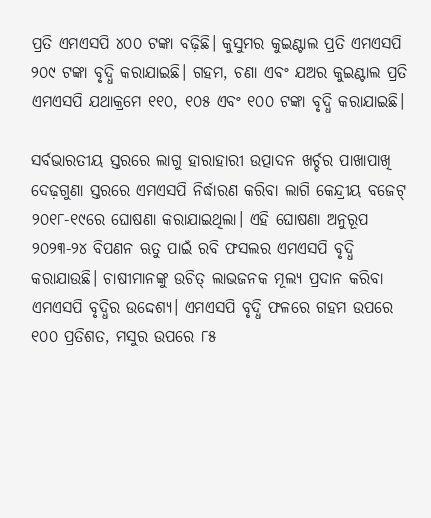ପ୍ରତି ଏମଏସପି ୪୦୦ ଟଙ୍କା ବଢ଼ିଛି। କୁସୁମର କୁଇଣ୍ଟାଲ ପ୍ରତି ଏମଏସପି ୨୦୯ ଟଙ୍କା ବୃଦ୍ଧି କରାଯାଇଛି। ଗହମ, ଚଣା ଏବଂ ଯଅର କୁଇଣ୍ଟାଲ ପ୍ରତି ଏମଏସପି ଯଥାକ୍ରମେ ୧୧୦, ୧୦୫ ଏବଂ ୧୦୦ ଟଙ୍କା ବୃଦ୍ଧି କରାଯାଇଛି।

ସର୍ବଭାରତୀୟ ସ୍ତରରେ ଲାଗୁ ହାରାହାରୀ ଉତ୍ପାଦନ ଖର୍ଚ୍ଚର ପାଖାପାଖି ଦେଢ଼ଗୁଣା ସ୍ତରରେ ଏମଏସପି ନିର୍ଦ୍ଧାରଣ କରିବା ଲାଗି କେନ୍ଦ୍ରୀୟ ବଜେଟ୍‌ ୨୦୧୮-୧୯ରେ ଘୋଷଣା କରାଯାଇଥିଲା। ଏହି ଘୋଷଣା ଅନୁରୂପ ୨୦୨୩-୨୪ ବିପଣନ ଋତୁ ପାଇଁ ରବି ଫସଲର ଏମଏସପି ବୃଦ୍ଧି କରାଯାଉଛି। ଚାଷୀମାନଙ୍କୁ ଉଚିତ୍‌ ଲାଭଜନକ ମୂଲ୍ୟ ପ୍ରଦାନ କରିବା ଏମଏସପି ବୃଦ୍ଧିର ଉଦ୍ଦେଶ୍ୟ। ଏମଏସପି ବୃଦ୍ଧି ଫଳରେ ଗହମ ଉପରେ ୧୦୦ ପ୍ରତିଶତ, ମସୁର ଉପରେ ୮୫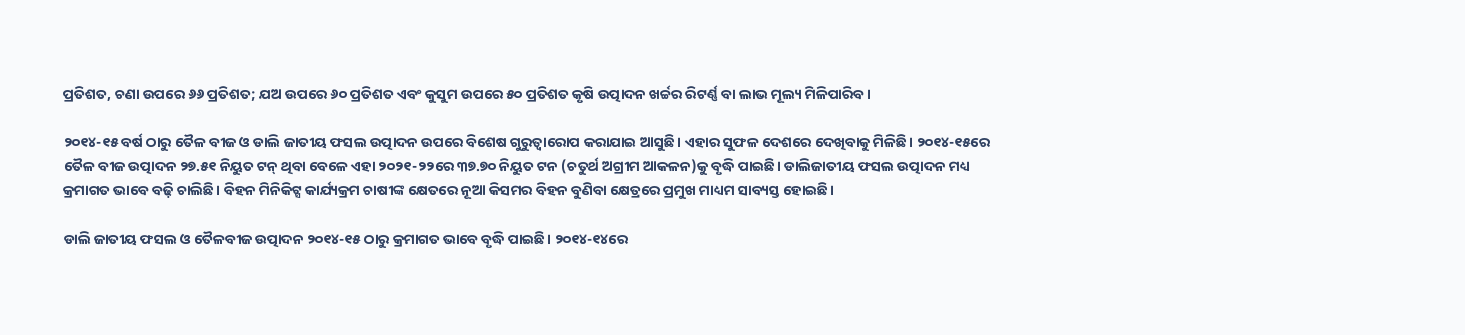ପ୍ରତିଶତ, ଚଣା ଉପରେ ୬୬ ପ୍ରତିଶତ; ଯଅ ଉପରେ ୬୦ ପ୍ରତିଶତ ଏବଂ କୁସୁମ ଉପରେ ୫୦ ପ୍ରତିଶତ କୃଷି ଉତ୍ପାଦନ ଖର୍ଚ୍ଚର ରିଟର୍ଣ୍ଣ ବା ଲାଭ ମୂଲ୍ୟ ମିଳିପାରିବ।

୨୦୧୪-୧୫ ବର୍ଷ ଠାରୁ ତୈଳ ବୀଜ ଓ ଡାଲି ଜାତୀୟ ଫସଲ ଉତ୍ପାଦନ ଉପରେ ବିଶେଷ ଗୁରୁତ୍ବାରୋପ କରାଯାଇ ଆସୁଛି। ଏହାର ସୁଫଳ ଦେଶରେ ଦେଖିବାକୁ ମିଳିଛି। ୨୦୧୪-୧୫ରେ ତୈଳ ବୀଜ ଉତ୍ପାଦନ ୨୭.୫୧ ନିୟୁତ ଟନ୍‌ ଥିବା ବେଳେ ଏହା ୨୦୨୧-୨୨ରେ ୩୭.୭୦ ନିୟୁତ ଟନ (ଚତୁର୍ଥ ଅଗ୍ରୀମ ଆକଳନ)କୁ ବୃଦ୍ଧି ପାଇଛି। ଡାଲିଜାତୀୟ ଫସଲ ଉତ୍ପାଦନ ମଧ୍ୟ କ୍ରମାଗତ ଭାବେ ବଢ଼ି ଚାଲିଛି। ବିହନ ମିନିକିଟ୍ସ କାର୍ଯ୍ୟକ୍ରମ ଚାଷୀଙ୍କ କ୍ଷେତରେ ନୂଆ କିସମର ବିହନ ବୁଣିବା କ୍ଷେତ୍ରରେ ପ୍ରମୁଖ ମାଧ୍ୟମ ସାବ୍ୟସ୍ତ ହୋଇଛି।

ଡାଲି ଜାତୀୟ ଫସଲ ଓ ତୈଳବୀଜ ଉତ୍ପାଦନ ୨୦୧୪-୧୫ ଠାରୁ କ୍ରମାଗତ ଭାବେ ବୃଦ୍ଧି ପାଇଛି। ୨୦୧୪-୧୪ରେ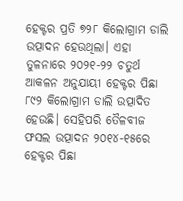ହେକ୍ଟର ପ୍ରତି ୭୨୮ କିଲୋଗ୍ରାମ ଡାଲି ଉତ୍ପାଦନ ହେଉଥିଲା। ଏହା ତୁଳନାରେ ୨୦୨୧-୨୨ ଚତୁର୍ଥ ଆକଳନ ଅନୁଯାୟୀ ହେକ୍ଟର ପିଛା ୮୯୨ କିଲୋଗ୍ରାମ ଡାଲି ଉତ୍ପାଦିତ ହେଉଛି। ସେହିପରି ତୈଳବୀଜ ଫସଲ ଉତ୍ପାଦନ ୨୦୧୪-୧୫ରେ ହେକ୍ଟର ପିଛା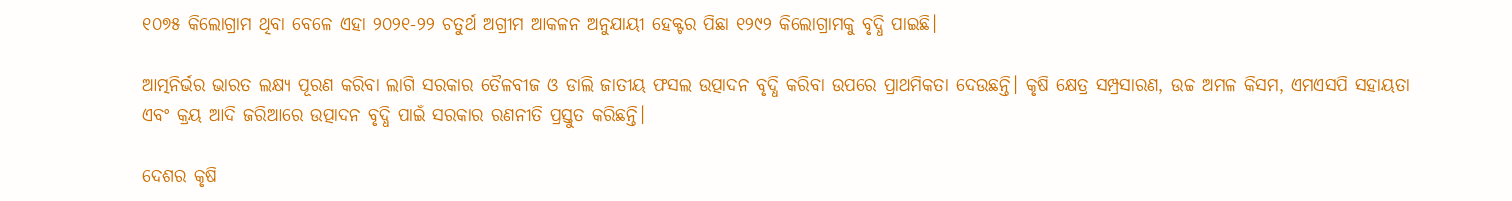୧୦୭୫ କିଲୋଗ୍ରାମ ଥିବା ବେଳେ ଏହା ୨୦୨୧-୨୨ ଚତୁର୍ଥ ଅଗ୍ରୀମ ଆକଳନ ଅନୁଯାୟୀ ହେକ୍ଟର ପିଛା ୧୨୯୨ କିଲୋଗ୍ରାମକୁ ବୃଦ୍ଧି ପାଇଛି।

ଆତ୍ମନିର୍ଭର ଭାରତ ଲକ୍ଷ୍ୟ ପୂରଣ କରିବା ଲାଗି ସରକାର ତୈଳବୀଜ ଓ ଡାଲି ଜାତୀୟ ଫସଲ ଉତ୍ପାଦନ ବୃଦ୍ଧି କରିବା ଉପରେ ପ୍ରାଥମିକତା ଦେଉଛନ୍ତି। କୃଷି କ୍ଷେତ୍ର ସମ୍ପ୍ରସାରଣ, ଉଚ୍ଚ ଅମଳ କିସମ, ଏମଏସପି ସହାୟତା ଏବଂ କ୍ରୟ ଆଦି ଜରିଆରେ ଉତ୍ପାଦନ ବୃଦ୍ଧି ପାଇଁ ସରକାର ରଣନୀତି ପ୍ରସ୍ତୁତ କରିଛନ୍ତି।

ଦେଶର କୃଷି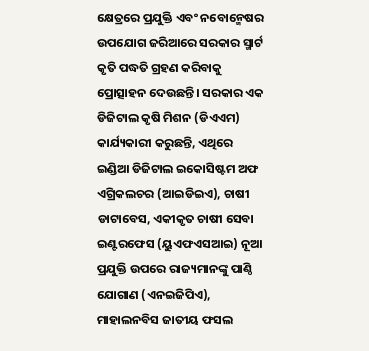କ୍ଷେତ୍ରରେ ପ୍ରଯୁକ୍ତି ଏବଂ ନବୋନ୍ମେଷର ଉପଯୋଗ ଜରିଆରେ ସରକାର ସ୍ମାର୍ଟ କୃତି ପଦ୍ଧତି ଗ୍ରହଣ କରିବାକୁ ପ୍ରୋତ୍ସାହନ ଦେଉଛନ୍ତି। ସରକାର ଏକ ଡିଜିଟାଲ କୃଷି ମିଶନ (ଡିଏଏମ) କାର୍ଯ୍ୟକାରୀ କରୁଛନ୍ତି, ଏଥିରେ ଇଣ୍ଡିଆ ଡିଜିଟାଲ ଇକୋସିଷ୍ଟମ ଅଫ ଏଗ୍ରିକଲଚର (ଆଇଡିଇଏ), ଚାଷୀ ଡାଟାବେସ, ଏକୀକୃତ ଚାଷୀ ସେବା ଇଣ୍ଟରଫେସ (ୟୁଏଫଏସଆଇ) ନୂଆ ପ୍ରଯୁକ୍ତି ଉପରେ ରାଜ୍ୟମାନଙ୍କୁ ପାଣ୍ଠି ଯୋଗାଣ (ଏନଇଜିପିଏ), ମାହାଲନବିସ ଜାତୀୟ ଫସଲ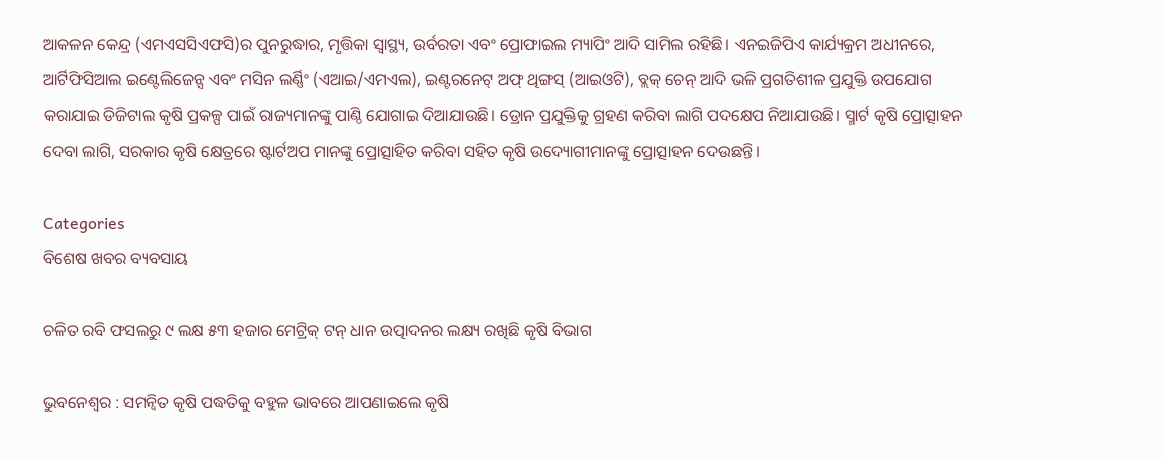ଆକଳନ କେନ୍ଦ୍ର (ଏମଏସସିଏଫସି)ର ପୁନରୁଦ୍ଧାର, ମୃତ୍ତିକା ସ୍ବାସ୍ଥ୍ୟ, ଉର୍ବରତା ଏବଂ ପ୍ରୋଫାଇଲ ମ୍ୟାପିଂ ଆଦି ସାମିଲ ରହିଛି। ଏନଇଜିପିଏ କାର୍ଯ୍ୟକ୍ରମ ଅଧୀନରେ, ଆର୍ଟିଫିସିଆଲ ଇଣ୍ଟେଲିଜେନ୍ସ ଏବଂ ମସିନ ଲର୍ଣ୍ଣିଂ (ଏଆଇ/ଏମଏଲ), ଇଣ୍ଟରନେଟ୍‌ ଅଫ୍‌ ଥିଙ୍ଗସ୍‌ (ଆଇଓଟି), ବ୍ଲକ୍‌ ଚେନ୍‌ ଆଦି ଭଳି ପ୍ରଗତିଶୀଳ ପ୍ରଯୁକ୍ତି ଉପଯୋଗ କରାଯାଇ ଡିଜିଟାଲ କୃଷି ପ୍ରକଳ୍ପ ପାଇଁ ରାଜ୍ୟମାନଙ୍କୁ ପାଣ୍ଠି ଯୋଗାଇ ଦିଆଯାଉଛି। ଡ୍ରୋନ ପ୍ରଯୁକ୍ତିକୁ ଗ୍ରହଣ କରିବା ଲାଗି ପଦକ୍ଷେପ ନିଆଯାଉଛି। ସ୍ମାର୍ଟ କୃଷି ପ୍ରୋତ୍ସାହନ ଦେବା ଲାଗି, ସରକାର କୃଷି କ୍ଷେତ୍ରରେ ଷ୍ଟାର୍ଟଅପ ମାନଙ୍କୁ ପ୍ରୋତ୍ସାହିତ କରିବା ସହିତ କୃଷି ଉଦ୍ୟୋଗୀମାନଙ୍କୁ ପ୍ରୋତ୍ସାହନ ଦେଉଛନ୍ତି।

Categories
ବିଶେଷ ଖବର ବ୍ୟବସାୟ

ଚଳିତ ରବି ଫସଲରୁ ୯ ଲକ୍ଷ ୫୩ ହଜାର ମେଟ୍ରିକ୍‌ ଟନ୍‌ ଧାନ ଉତ୍ପାଦନର ଲକ୍ଷ୍ୟ ରଖିଛି କୃଷି ବିଭାଗ

ଭୁବନେଶ୍ୱର : ସମନ୍ୱିତ କୃଷି ପଦ୍ଧତିକୁ ବହୁଳ ଭାବରେ ଆପଣାଇଲେ କୃଷି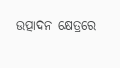ଉତ୍ପାଦନ କ୍ଷେତ୍ରରେ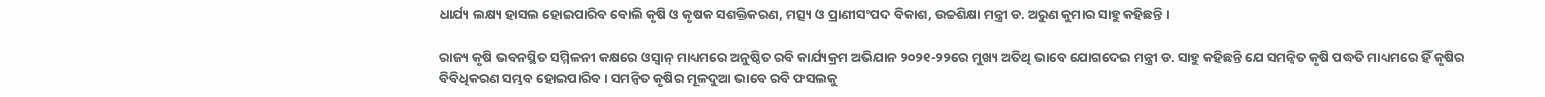ଧାର୍ଯ୍ୟ ଲକ୍ଷ୍ୟ ହାସଲ ହୋଇପାରିବ ବୋଲି କୃଷି ଓ କୃଷକ ସଶକ୍ତିକରଣ, ମତ୍ସ୍ୟ ଓ ପ୍ରାଣୀସଂପଦ ବିକାଶ, ଉଚ୍ଚଶିକ୍ଷା ମନ୍ତ୍ରୀ ଡ. ଅରୁଣ କୁମାର ସାହୁ କହିଛନ୍ତି ।

ରାଜ୍ୟ କୃଷି ଭବନସ୍ଥିତ ସମ୍ମିଳନୀ କକ୍ଷରେ ଓସ୍ୱାନ୍‌ ମାଧ୍ୟମରେ ଅନୁଷ୍ଠିତ ରବି କାର୍ଯ୍ୟକ୍ରମ ଅଭିଯାନ ୨୦୨୧-୨୨ରେ ମୁଖ୍ୟ ଅତିଥି ଭାବେ ଯୋଗଦେଇ ମନ୍ତ୍ରୀ ଡ. ସାହୁ କହିଛନ୍ତି ଯେ ସମନ୍ୱିତ କୃଷି ପଦ୍ଧତି ମାଧ୍ୟମରେ ହିଁ କୃଷିର ବିବିଧିକରଣ ସମ୍ଭବ ହୋଇପାରିବ । ସମନ୍ୱିତ କୃଷିର ମୂଳଦୁଆ ଭାବେ ରବି ଫସଲକୁ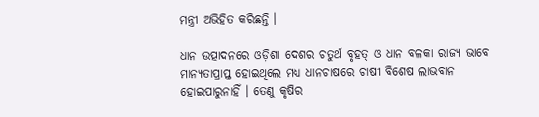ମନ୍ତ୍ରୀ ଅଭିହିତ କରିଛନ୍ତି ।

ଧାନ ଉତ୍ପାଦନରେ ଓଡ଼ିଶା ଦେଶର ଚତୁର୍ଥ ବୃହତ୍‌ ଓ ଧାନ ବଳକା ରାଜ୍ୟ ଭାବେ ମାନ୍ୟତାପ୍ରାପ୍ତ ହୋଇଥିଲେ ମଧ୍ୟ ଧାନଚାଷରେ ଚାଷୀ ବିଶେଷ ଲାଭବାନ ହୋଇପାରୁନାହିଁ । ତେଣୁ କୃଷିର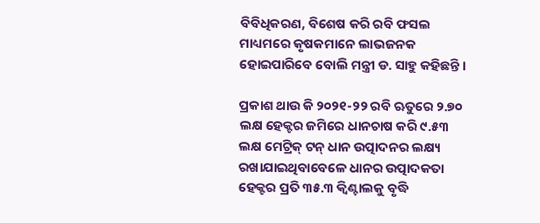ବିବିଧିକରଣ, ବିଶେଷ କରି ରବି ଫସଲ ମାଧ୍ୟମରେ କୃଷକମାନେ ଲାଭଜନକ ହୋଇପାରିବେ ବୋଲି ମନ୍ତ୍ରୀ ଡ. ସାହୁ କହିଛନ୍ତି ।

ପ୍ରକାଶ ଥାଉ କି ୨୦୨୧-୨୨ ରବି ଋତୁରେ ୨.୭୦ ଲକ୍ଷ ହେକ୍ଟର ଜମିରେ ଧାନଚାଷ କରି ୯.୫୩ ଲକ୍ଷ ମେଟ୍ରିକ୍‌ ଟନ୍‌ ଧାନ ଉତ୍ପାଦନର ଲକ୍ଷ୍ୟ ରଖାଯାଇଥିବାବେଳେ ଧାନର ଉତ୍ପାଦକତା ହେକ୍ଟର ପ୍ରତି ୩୫.୩ କ୍ୱିଣ୍ଟାଲକୁ ବୃଦ୍ଧି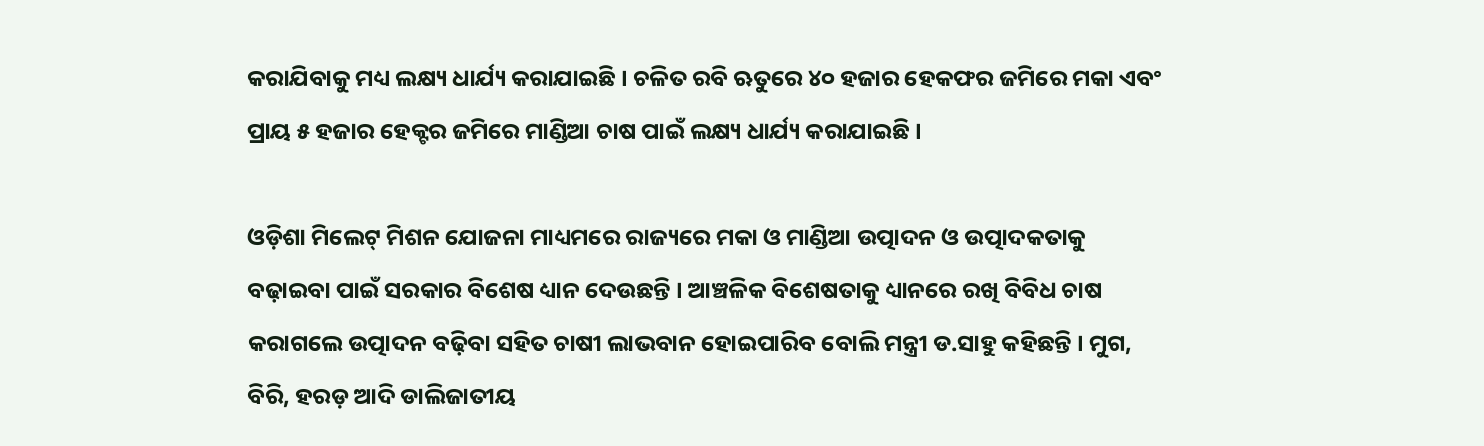କରାଯିବାକୁ ମଧ୍ୟ ଲକ୍ଷ୍ୟ ଧାର୍ଯ୍ୟ କରାଯାଇଛି । ଚଳିତ ରବି ଋତୁରେ ୪୦ ହଜାର ହେକଫର ଜମିରେ ମକା ଏବଂ ପ୍ରାୟ ୫ ହଜାର ହେକ୍ଟର ଜମିରେ ମାଣ୍ଡିଆ ଚାଷ ପାଇଁ ଲକ୍ଷ୍ୟ ଧାର୍ଯ୍ୟ କରାଯାଇଛି ।

ଓଡ଼ିଶା ମିଲେଟ୍‌ ମିଶନ ଯୋଜନା ମାଧ୍ୟମରେ ରାଜ୍ୟରେ ମକା ଓ ମାଣ୍ଡିଆ ଉତ୍ପାଦନ ଓ ଉତ୍ପାଦକତାକୁ ବଢ଼ାଇବା ପାଇଁ ସରକାର ବିଶେଷ ଧ୍ୟାନ ଦେଉଛନ୍ତି । ଆଞ୍ଚଳିକ ବିଶେଷତାକୁ ଧ୍ୟାନରେ ରଖି ବିବିଧ ଚାଷ କରାଗଲେ ଉତ୍ପାଦନ ବଢ଼ିବା ସହିତ ଚାଷୀ ଲାଭବାନ ହୋଇପାରିବ ବୋଲି ମନ୍ତ୍ରୀ ଡ.ସାହୁ କହିଛନ୍ତି । ମୁଗ, ବିରି, ହରଡ଼ ଆଦି ଡାଲିଜାତୀୟ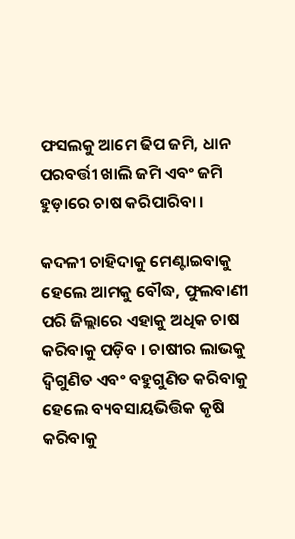ଫସଲକୁ ଆମେ ଢିପ ଜମି, ଧାନ ପରବର୍ତ୍ତୀ ଖାଲି ଜମି ଏବଂ ଜମି ହୁଡ଼ାରେ ଚାଷ କରିପାରିବା ।

କଦଳୀ ଚାହିଦାକୁ ମେଣ୍ଟାଇବାକୁ ହେଲେ ଆମକୁ ବୌଦ୍ଧ, ଫୁଲବାଣୀ ପରି ଜିଲ୍ଲାରେ ଏହାକୁ ଅଧିକ ଚାଷ କରିବାକୁ ପଡ଼ିବ । ଚାଷୀର ଲାଭକୁ ଦ୍ୱିଗୁଣିତ ଏବଂ ବହୁଗୁଣିତ କରିବାକୁ ହେଲେ ବ୍ୟବସାୟଭିତ୍ତିକ କୃଷି କରିବାକୁ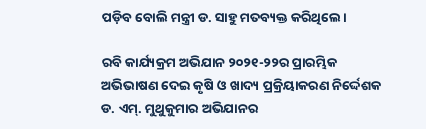ପଡ଼ିବ ବୋଲି ମନ୍ତ୍ରୀ ଡ. ସାହୁ ମତବ୍ୟକ୍ତ କରିଥିଲେ।

ରବି କାର୍ଯ୍ୟକ୍ରମ ଅଭିଯାନ ୨୦୨୧-୨୨ର ପ୍ରାରମ୍ଭିକ ଅଭିଭାଷଣ ଦେଇ କୃଷି ଓ ଖାଦ୍ୟ ପ୍ରକ୍ରିୟାକରଣ ନିର୍ଦ୍ଦେଶକ ଡ. ଏମ୍‌. ମୁଥୁକୁମାର ଅଭିଯାନର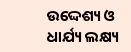ଉଦ୍ଦେଶ୍ୟ ଓ ଧାର୍ଯ୍ୟ ଲକ୍ଷ୍ୟ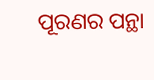ପୂରଣର ପନ୍ଥା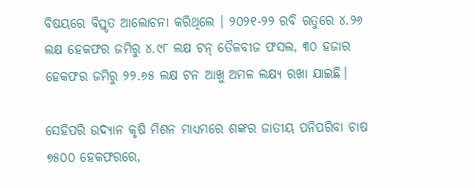ବିଷୟରେ ବିସ୍ତୃତ ଆଲୋଚନା କରିଥିଲେ । ୨୦୨୧-୨୨ ରବି ଋତୁରେ ୪.୨୬ ଲକ୍ଷ ହେକଫର ଜମିରୁ ୪.୯୮ ଲକ୍ଷ ଟନ୍‌ ତୈଳବୀଜ ଫସଲ, ୩୦ ହଜାର ହେକଫର ଜମିରୁ ୨୨.୬୫ ଲକ୍ଷ ଟନ ଆଖୁ ଅମଳ ଲକ୍ଷ୍ୟ ରଖା ଯାଇଛି।

ସେହିପରି ଉଦ୍ୟାନ କୃଷି ମିଶନ ମାଧ୍ୟମରେ ଶଙ୍କର ଜାତୀୟ ପନିପରିବା ଚାଷ ୭୫୦୦ ହେକଫରରେ,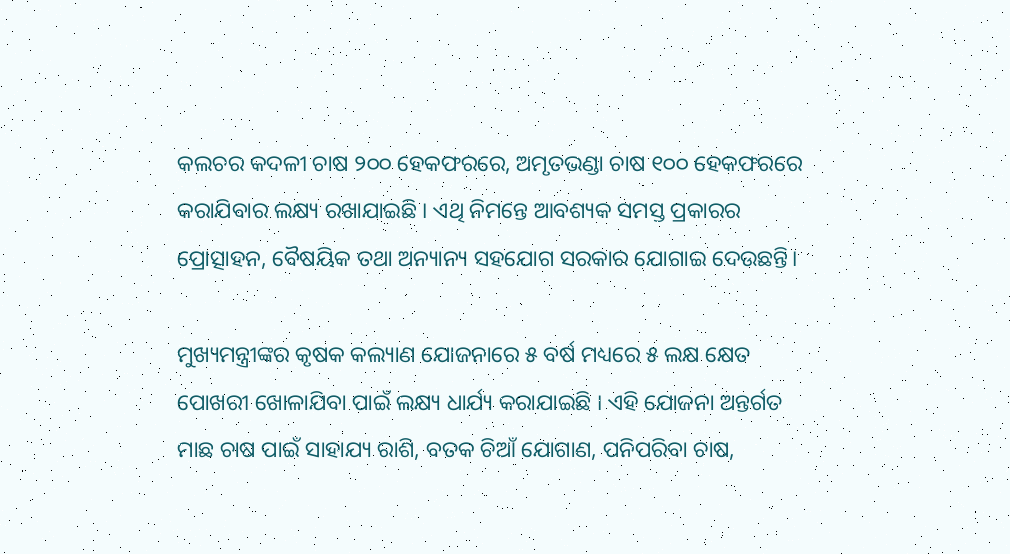କଲଚର କଦଳୀ ଚାଷ ୨୦୦ ହେକଫରରେ, ଅମୃତଭଣ୍ଡା ଚାଷ ୧୦୦ ହେକଫରରେ କରାଯିବାର ଲକ୍ଷ୍ୟ ରଖାଯାଇଛି । ଏଥି ନିମନ୍ତେ ଆବଶ୍ୟକ ସମସ୍ତ ପ୍ରକାରର ପ୍ରୋତ୍ସାହନ, ବୈଷୟିକ ତଥା ଅନ୍ୟାନ୍ୟ ସହଯୋଗ ସରକାର ଯୋଗାଇ ଦେଉଛନ୍ତି।

ମୁଖ୍ୟମନ୍ତ୍ରୀଙ୍କର କୃଷକ କଲ୍ୟାଣ ଯୋଜନାରେ ୫ ବର୍ଷ ମଧ୍ୟରେ ୫ ଲକ୍ଷ କ୍ଷେତ ପୋଖରୀ ଖୋଳାଯିବା ପାଇଁ ଲକ୍ଷ୍ୟ ଧାର୍ଯ୍ୟ କରାଯାଇଛି । ଏହି ଯୋଜନା ଅନ୍ତର୍ଗତ ମାଛ ଚାଷ ପାଇଁ ସାହାଯ୍ୟ ରାଶି, ବତକ ଚିଆଁ ଯୋଗାଣ, ପନିପରିବା ଚାଷ,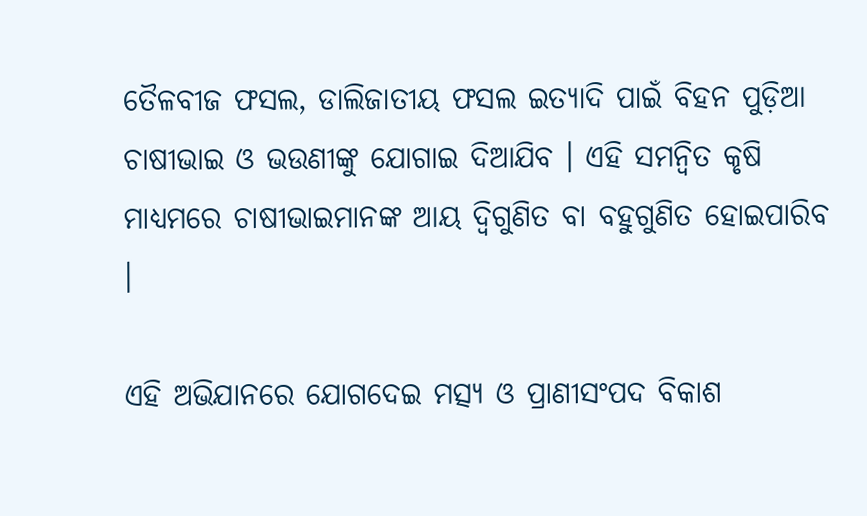ତୈଳବୀଜ ଫସଲ, ଡାଲିଜାତୀୟ ଫସଲ ଇତ୍ୟାଦି ପାଇଁ ବିହନ ପୁଡ଼ିଆ ଚାଷୀଭାଇ ଓ ଭଉଣୀଙ୍କୁ ଯୋଗାଇ ଦିଆଯିବ । ଏହି ସମନ୍ୱିତ କୃଷି ମାଧ୍ୟମରେ ଚାଷୀଭାଇମାନଙ୍କ ଆୟ ଦ୍ୱିଗୁଣିତ ବା ବହୁଗୁଣିତ ହୋଇପାରିବ ।

ଏହି ଅଭିଯାନରେ ଯୋଗଦେଇ ମତ୍ସ୍ୟ ଓ ପ୍ରାଣୀସଂପଦ ବିକାଶ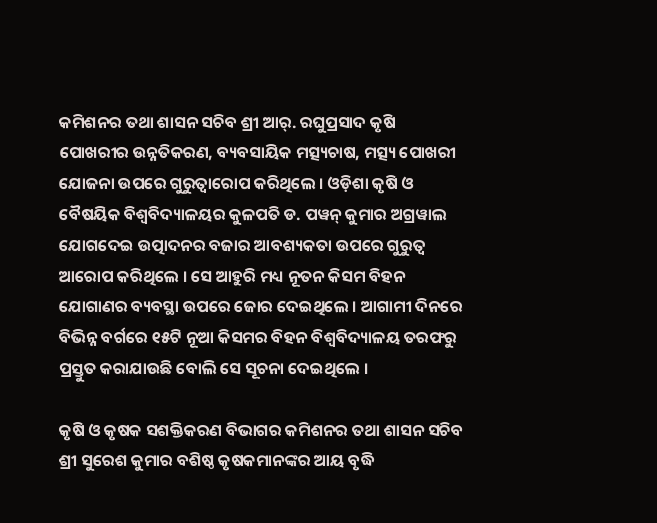କମିଶନର ତଥା ଶାସନ ସଚିବ ଶ୍ରୀ ଆର୍‌. ରଘୁପ୍ରସାଦ କୃଷି ପୋଖରୀର ଉନ୍ନତିକରଣ, ବ୍ୟବସାୟିକ ମତ୍ସ୍ୟଚାଷ, ମତ୍ସ୍ୟ ପୋଖରୀ ଯୋଜନା ଉପରେ ଗୁରୁତ୍ୱାରୋପ କରିଥିଲେ । ଓଡ଼ିଶା କୃଷି ଓ ବୈଷୟିକ ବିଶ୍ୱବିଦ୍ୟାଳୟର କୁଳପତି ଡ. ପୱନ୍‌ କୁମାର ଅଗ୍ରୱାଲ ଯୋଗଦେଇ ଉତ୍ପାଦନର ବଜାର ଆବଶ୍ୟକତା ଉପରେ ଗୁରୁତ୍ୱ ଆରୋପ କରିଥିଲେ । ସେ ଆହୁରି ମଧ୍ୟ ନୂତନ କିସମ ବିହନ ଯୋଗାଣର ବ୍ୟବସ୍ଥା ଉପରେ ଜୋର ଦେଇଥିଲେ । ଆଗାମୀ ଦିନରେ ବିଭିନ୍ନ ବର୍ଗରେ ୧୫ଟି ନୂଆ କିସମର ବିହନ ବିଶ୍ୱବିଦ୍ୟାଳୟ ତରଫରୁ ପ୍ରସ୍ତୁତ କରାଯାଉଛି ବୋଲି ସେ ସୂଚନା ଦେଇଥିଲେ ।

କୃଷି ଓ କୃଷକ ସଶକ୍ତିକରଣ ବିଭାଗର କମିଶନର ତଥା ଶାସନ ସଚିବ ଶ୍ରୀ ସୁରେଶ କୁମାର ବଶିଷ୍ଠ କୃଷକମାନଙ୍କର ଆୟ ବୃଦ୍ଧି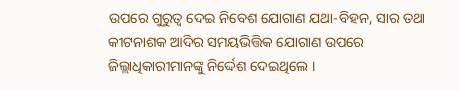ଉପରେ ଗୁରୁତ୍ୱ ଦେଇ ନିବେଶ ଯୋଗାଣ ଯଥା-ବିହନ, ସାର ତଥା କୀଟନାଶକ ଆଦିର ସମୟଭିତ୍ତିକ ଯୋଗାଣ ଉପରେ ଜିଲ୍ଲାଧିକାରୀମାନଙ୍କୁ ନିର୍ଦ୍ଦେଶ ଦେଇଥିଲେ ।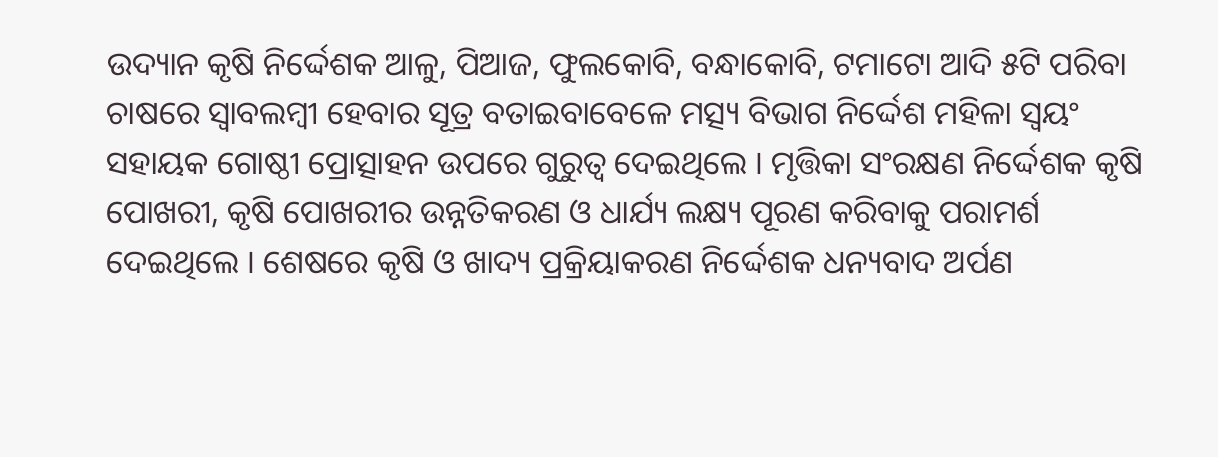ଉଦ୍ୟାନ କୃଷି ନିର୍ଦ୍ଦେଶକ ଆଳୁ, ପିଆଜ, ଫୁଲକୋବି, ବନ୍ଧାକୋବି, ଟମାଟୋ ଆଦି ୫ଟି ପରିବା ଚାଷରେ ସ୍ୱାବଲମ୍ବୀ ହେବାର ସୂତ୍ର ବତାଇବାବେଳେ ମତ୍ସ୍ୟ ବିଭାଗ ନିର୍ଦ୍ଦେଶ ମହିଳା ସ୍ୱୟଂ ସହାୟକ ଗୋଷ୍ଠୀ ପ୍ରୋତ୍ସାହନ ଉପରେ ଗୁରୁତ୍ୱ ଦେଇଥିଲେ । ମୃତ୍ତିକା ସଂରକ୍ଷଣ ନିର୍ଦ୍ଦେଶକ କୃଷି ପୋଖରୀ, କୃଷି ପୋଖରୀର ଉନ୍ନତିକରଣ ଓ ଧାର୍ଯ୍ୟ ଲକ୍ଷ୍ୟ ପୂରଣ କରିବାକୁ ପରାମର୍ଶ ଦେଇଥିଲେ । ଶେଷରେ କୃଷି ଓ ଖାଦ୍ୟ ପ୍ରକ୍ରିୟାକରଣ ନିର୍ଦ୍ଦେଶକ ଧନ୍ୟବାଦ ଅର୍ପଣ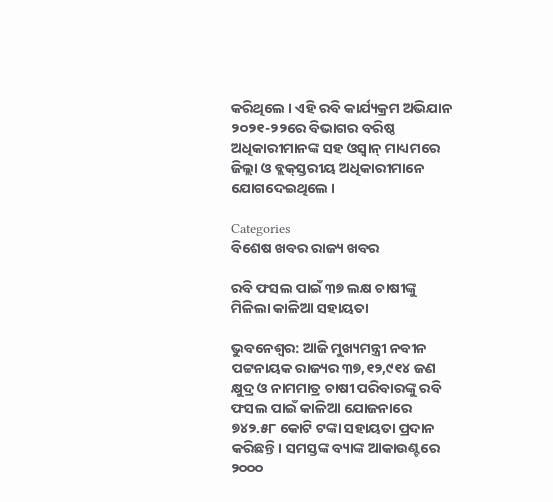କରିଥିଲେ । ଏହି ରବି କାର୍ଯ୍ୟକ୍ରମ ଅଭିଯାନ ୨୦୨୧-୨୨ରେ ବିଭାଗର ବରିଷ୍ଠ ଅଧିକାରୀମାନଙ୍କ ସହ ଓସ୍ୱାନ୍‌ ମାଧ୍ୟମରେ ଜିଲ୍ଲା ଓ ବ୍ଲକ୍‌ସ୍ତରୀୟ ଅଧିକାରୀମାନେ ଯୋଗଦେଇଥିଲେ ।

Categories
ବିଶେଷ ଖବର ରାଜ୍ୟ ଖବର

ରବି ଫସଲ ପାଇଁ ୩୭ ଲକ୍ଷ ଚାଷୀଙ୍କୁ ମିଳିଲା କାଳିଆ ସହାୟତା

ଭୁବନେଶ୍ୱର: ଆଜି ମୁଖ୍ୟମନ୍ତ୍ରୀ ନବୀନ ପଟ୍ଟନାୟକ ରାଜ୍ୟର ୩୭,୧୨,୯୧୪ ଜଣ କ୍ଷୁଦ୍ର ଓ ନାମମାତ୍ର ଚାଷୀ ପରିବାରଙ୍କୁ ରବି ଫସଲ ପାଇଁ କାଳିଆ ଯୋଜନାରେ ୭୪୨.୫୮ କୋଟି ଟଙ୍କା ସହାୟତା ପ୍ରଦାନ କରିଛନ୍ତି। ସମସ୍ତଙ୍କ ବ୍ୟାଙ୍କ ଆକାଉଣ୍ଟରେ ୨୦୦୦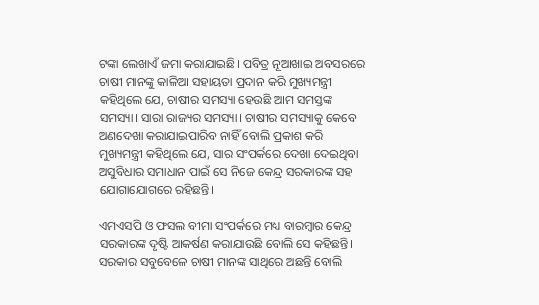ଟଙ୍କା ଲେଖାଏଁ ଜମା କରାଯାଇଛି। ପବିତ୍ର ନୂଆଖାଇ ଅବସରରେ ଚାଷୀ ମାନଙ୍କୁ କାଳିଆ ସହାୟତା ପ୍ରଦାନ କରି ମୁଖ୍ୟମନ୍ତ୍ରୀ କହିଥିଲେ ଯେ, ଚାଷୀର ସମସ୍ୟା ହେଉଛି ଆମ ସମସ୍ତଙ୍କ ସମସ୍ୟା। ସାରା ରାଜ୍ୟର ସମସ୍ୟା। ଚାଷୀର ସମସ୍ୟାକୁ କେବେ ଅଣଦେଖା କରାଯାଇପାରିବ ନାହିଁ ବୋଲି ପ୍ରକାଶ କରି ମୁଖ୍ୟମନ୍ତ୍ରୀ କହିଥିଲେ ଯେ, ସାର ସଂପର୍କରେ ଦେଖା ଦେଇଥିବା ଅସୁବିଧାର ସମାଧାନ ପାଇଁ ସେ ନିଜେ କେନ୍ଦ୍ର ସରକାରଙ୍କ ସହ ଯୋଗାଯୋଗରେ ରହିଛନ୍ତି।

ଏମଏସପି ଓ ଫସଲ ବୀମା ସଂପର୍କରେ ମଧ୍ୟ ବାରମ୍ବାର କେନ୍ଦ୍ର ସରକାରଙ୍କ ଦୃଷ୍ଟି ଆକର୍ଷଣ କରାଯାଉଛି ବୋଲି ସେ କହିଛନ୍ତି। ସରକାର ସବୁବେଳେ ଚାଷୀ ମାନଙ୍କ ସାଥିରେ ଅଛନ୍ତି ବୋଲି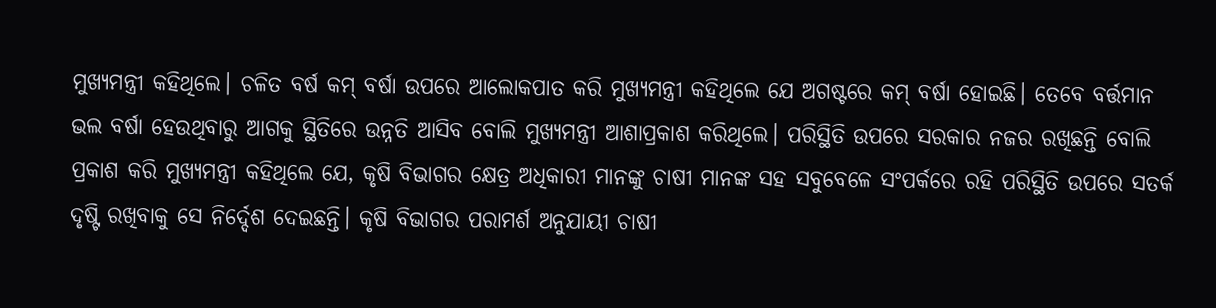ମୁଖ୍ୟମନ୍ତ୍ରୀ କହିଥିଲେ। ଚଳିତ ବର୍ଷ କମ୍‌ ବର୍ଷା ଉପରେ ଆଲୋକପାତ କରି ମୁଖ୍ୟମନ୍ତ୍ରୀ କହିଥିଲେ ଯେ ଅଗଷ୍ଟରେ କମ୍‌ ବର୍ଷା ହୋଇଛି। ତେବେ ବର୍ତ୍ତମାନ ଭଲ ବର୍ଷା ହେଉଥିବାରୁ ଆଗକୁ ସ୍ଥିତିରେ ଉନ୍ନତି ଆସିବ ବୋଲି ମୁଖ୍ୟମନ୍ତ୍ରୀ ଆଶାପ୍ରକାଶ କରିଥିଲେ। ପରିସ୍ଥିତି ଉପରେ ସରକାର ନଜର ରଖିଛନ୍ତି ବୋଲି ପ୍ରକାଶ କରି ମୁଖ୍ୟମନ୍ତ୍ରୀ କହିଥିଲେ ଯେ, କୃଷି ବିଭାଗର କ୍ଷେତ୍ର ଅଧିକାରୀ ମାନଙ୍କୁ ଚାଷୀ ମାନଙ୍କ ସହ ସବୁବେଳେ ସଂପର୍କରେ ରହି ପରିସ୍ଥିତି ଉପରେ ସତର୍କ ଦୃଷ୍ଟି ରଖିବାକୁ ସେ ନିର୍ଦ୍ଦେଶ ଦେଇଛନ୍ତି। କୃଷି ବିଭାଗର ପରାମର୍ଶ ଅନୁଯାୟୀ ଚାଷୀ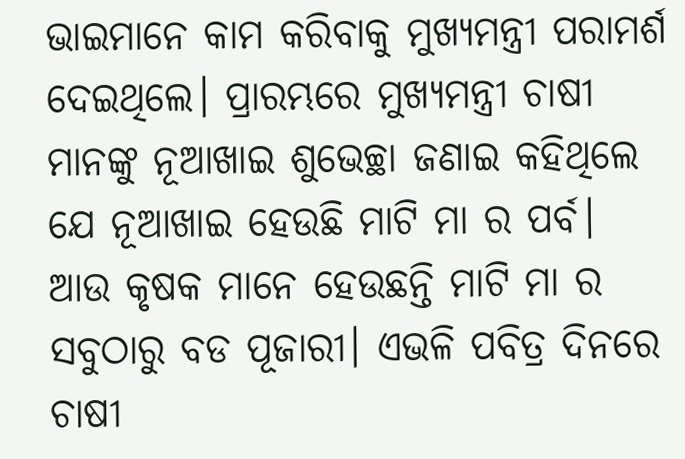ଭାଇମାନେ କାମ କରିବାକୁ ମୁଖ୍ୟମନ୍ତ୍ରୀ ପରାମର୍ଶ ଦେଇଥିଲେ। ପ୍ରାରମ୍ଭରେ ମୁଖ୍ୟମନ୍ତ୍ରୀ ଚାଷୀ ମାନଙ୍କୁ ନୂଆଖାଇ ଶୁଭେଚ୍ଛା ଜଣାଇ କହିଥିଲେ ଯେ ନୂଆଖାଇ ହେଉଛି ମାଟି ମା ର ପର୍ବ। ଆଉ କୃଷକ ମାନେ ହେଉଛନ୍ତି ମାଟି ମା ର ସବୁଠାରୁ ବଡ ପୂଜାରୀ। ଏଭଳି ପବିତ୍ର ଦିନରେ ଚାଷୀ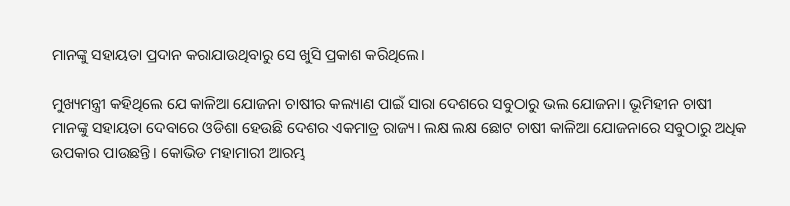ମାନଙ୍କୁ ସହାୟତା ପ୍ରଦାନ କରାଯାଉଥିବାରୁ ସେ ଖୁସି ପ୍ରକାଶ କରିଥିଲେ।

ମୁଖ୍ୟମନ୍ତ୍ରୀ କହିଥିଲେ ଯେ କାଳିଆ ଯୋଜନା ଚାଷୀର କଲ୍ୟାଣ ପାଇଁ ସାରା ଦେଶରେ ସବୁଠାରୁ ଭଲ ଯୋଜନା। ଭୂମିହୀନ ଚାଷୀ ମାନଙ୍କୁ ସହାୟତା ଦେବାରେ ଓଡିଶା ହେଉଛି ଦେଶର ଏକମାତ୍ର ରାଜ୍ୟ। ଲକ୍ଷ ଲକ୍ଷ ଛୋଟ ଚାଷୀ କାଳିଆ ଯୋଜନାରେ ସବୁଠାରୁ ଅଧିକ ଉପକାର ପାଉଛନ୍ତି। କୋଭିଡ ମହାମାରୀ ଆରମ୍ଭ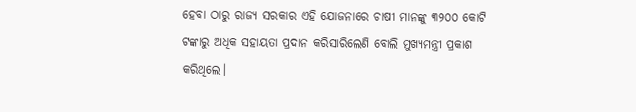ହେବା ଠାରୁ ରାଜ୍ୟ ସରକାର ଏହି ଯୋଜନାରେ ଚାଷୀ ମାନଙ୍କୁ ୩୨୦୦ କୋଟି ଟଙ୍କାରୁ ଅଧିକ ସହାୟତା ପ୍ରଦାନ କରିସାରିଲେଣି ବୋଲି ମୁଖ୍ୟମନ୍ତ୍ରୀ ପ୍ରକାଶ କରିଥିଲେ।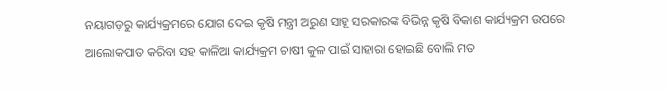ନୟାଗଡ଼ରୁ କାର୍ଯ୍ୟକ୍ରମରେ ଯୋଗ ଦେଇ କୃଷି ମନ୍ତ୍ରୀ ଅରୁଣ ସାହୂ ସରକାରଙ୍କ ବିଭିନ୍ନ କୃଷି ବିକାଶ କାର୍ଯ୍ୟକ୍ରମ ଉପରେ ଆଲୋକପାତ କରିବା ସହ କାଳିଆ କାର୍ଯ୍ୟକ୍ରମ ଚାଷୀ କୁଳ ପାଇଁ ସାହାରା ହୋଇଛି ବୋଲି ମତ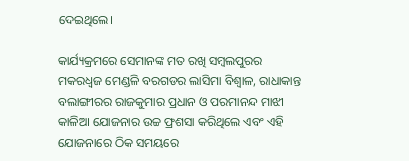ଦେଇଥିଲେ।

କାର୍ଯ୍ୟକ୍ରମରେ ସେମାନଙ୍କ ମତ ରଖି ସମ୍ଵଲପୁରର ମକରଧ୍ବଜ ମେଣ୍ଡଳି ବରଗଡର ଲାସିମା ବିଶ୍ବାଳ, ରାଧାକାନ୍ତ ବଲାଙ୍ଗୀରର ରାଜକୁମାର ପ୍ରଧାନ ଓ ପରମାନନ୍ଦ ମାଝୀ କାଳିଆ ଯୋଜନାର ଉଚ୍ଚ ଫ୍ରଶସା କରିଥିଲେ ଏବଂ ଏହି ଯୋଜନାରେ ଠିକ ସମୟରେ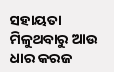ସହାୟତା ମିଳୁଥବାରୁ ଆଉ ଧାର କରଜ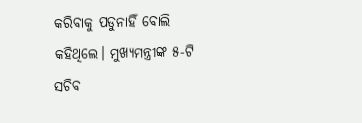କରିବାକୁ ପଡୁନାହିଁ ବୋଲି କହିଥିଲେ। ମୁଖ୍ୟମନ୍ତ୍ରୀଙ୍କ ୫-ଟି ସଚିବ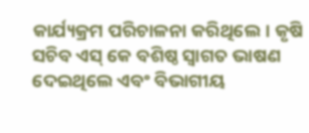କାର୍ଯ୍ୟକ୍ରମ ପରିଚାଳନା କରିଥିଲେ। କୃଷି ସଚିବ ଏସ୍ କେ ବଶିଷ୍ଠ ସ୍ବାଗତ ଭାଷଣ ଦେଇଥିଲେ ଏବଂ ବିଭାଗୀୟ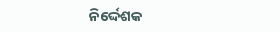ନିର୍ଦ୍ଦେଶକ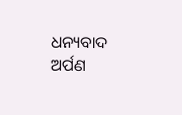ଧନ୍ୟବାଦ ଅର୍ପଣ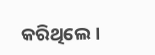କରିଥିଲେ।